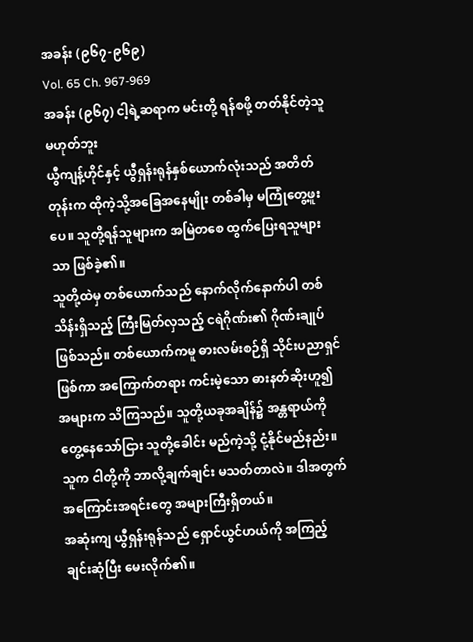အခန်း (၉၆၇-၉၆၉)
Vol. 65 Ch. 967-969
အခန်း (၉၆၇) ငါ့ရဲ့ဆရာက မင်းတို့ ရန်စဖို့ တတ်နိုင်တဲ့သူမဟုတ်ဘူး
ယွီကျန့်ဟိုင်နှင့် ယွီရှန်းရုန်နှစ်ယောက်လုံးသည် အတိတ်တုန်းက ထိုကဲ့သို့အခြေအနေမျိုး တစ်ခါမှ မကြုံတွေ့ဖူးပေ။ သူတို့ရန်သူများက အမြဲတစေ ထွက်ပြေးရသူများသာ ဖြစ်ခဲ့၏။
သူတို့ထဲမှ တစ်ယောက်သည် နောက်လိုက်နောက်ပါ တစ်သိန်းရှိသည့် ကြီးမြတ်လှသည့် ငရဲဂိုဏ်း၏ ဂိုဏ်းချုပ်ဖြစ်သည်။ တစ်ယောက်ကမူ ဓားလမ်းစဉ်ရှိ သိုင်းပညာရှင်ဖြစ်ကာ အကြောက်တရား ကင်းမဲ့သော ဓားနတ်ဆိုးဟူ၍ အများက သိကြသည်။ သူတို့ယခုအချိန်၌ အန္တရာယ်ကို တွေ့နေသော်ငြား သူတို့ခေါင်း မည်ကဲ့သို့ ငုံ့နိုင်မည်နည်း။
သူက ငါတို့ကို ဘာလို့ချက်ချင်း မသတ်တာလဲ။ ဒါအတွက် အကြောင်းအရင်းတွေ အများကြီးရှိတယ်။
အဆုံးကျ ယွီရှန်းရုန်သည် ရှောင်ယွင်ဟယ်ကို အကြည့်ချင်းဆုံပြီး မေးလိုက်၏။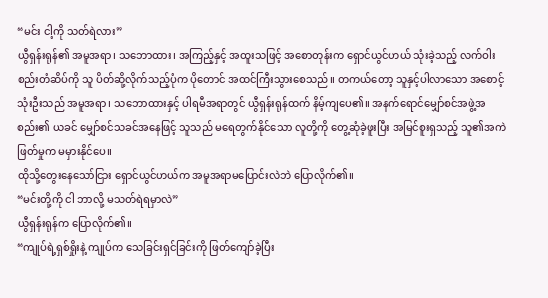“မင်း ငါ့ကို သတ်ရဲလား”
ယွီရှန်းရုန်၏ အမူအရာ၊ သဘောထား၊ အကြည့်နှင့် အထူးသဖြင့် အစောတုန်းက ရှောင်ယွင်ဟယ် သုံးခဲ့သည့် လက်ဝါးစည်းတံဆိပ်ကို သူ ပိတ်ဆို့လိုက်သည့်ပုံက ပိုတောင် အထင်ကြီးသွားစေသည်။ တကယ်တော့ သူနှင့်ပါလာသော အစောင့်သုံးဦးသည် အမူအရာ၊ သဘောထားနှင့် ပါရမီအရာတွင် ယွီရှန်းရုန်ထက် နိမ့်ကျပေ၏။ အနက်ရောင်မျှော်စင်အဖွဲ့အစည်း၏ ယခင် မျှော်စင်သခင်အနေဖြင့် သူသည် မရေတွက်နိုင်သော လူတို့ကို တွေ့ဆုံခဲ့ဖူးပြီး အမြင်စူးရှသည့် သူ၏အကဲဖြတ်မှုက မမှားနိုင်ပေ။
ထိုသို့တွေးနေသော်ငြား ရှောင်ယွင်ဟယ်က အမူအရာမပြောင်းလဲဘဲ ပြောလိုက်၏။
“မင်းတို့ကို ငါ ဘာလို့ မသတ်ရဲရမှာလဲ”
ယွီရှန်းရုန်က ပြောလိုက်၏။
“ကျုပ်ရဲ့ရှစ်ရှိုးနဲ့ ကျုပ်က သေခြင်းရှင်ခြင်းကို ဖြတ်ကျော်ခဲ့ပြီး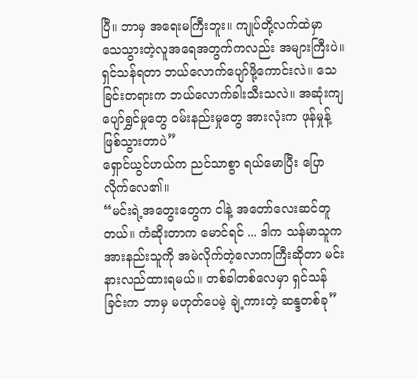ပြီ။ ဘာမှ အရေးမကြီးဘူး။ ကျုပ်တို့လက်ထဲမှာ သေသွားတဲ့လူအရေအတွက်ကလည်း အများကြီးပဲ။ ရှင်သန်ရတာ ဘယ်လောက်ပျော်ဖို့ကောင်းလဲ။ သေခြင်းတရားက ဘယ်လောက်ခါးသီးသလဲ။ အဆုံးကျ ပျော်ရွှင်မှုတွေ ဝမ်းနည်းမှုတွေ အားလုံးက ဖုန်မှုန့်ဖြစ်သွားတာပဲ”
ရှောင်ယွင်ဟယ်က ညင်သာစွာ ရယ်မောပြီး ပြောလိုက်လေ၏။
“မင်းရဲ့အတွေးတွေက ငါနဲ့ အတော်လေးဆင်တူတယ်။ ကံဆိုးတာက မောင်ရင် ... ဒါက သန်မာသူက အားနည်းသူကို အမဲလိုက်တဲ့လောကကြီးဆိုတာ မင်း နားလည်ထားရမယ်။ တစ်ခါတစ်လေမှာ ရှင်သန်ခြင်းက ဘာမှ မဟုတ်ပေမဲ့ ချဲ့ကားတဲ့ ဆန္ဒတစ်ခု”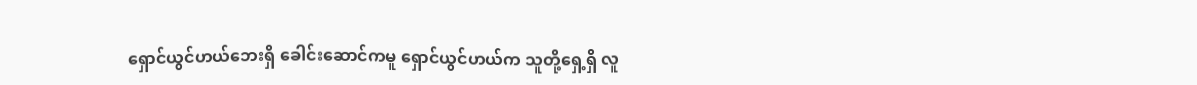ရှောင်ယွင်ဟယ်ဘေးရှိ ခေါင်းဆောင်ကမူ ရှောင်ယွင်ဟယ်က သူတို့ရှေ့ရှိ လူ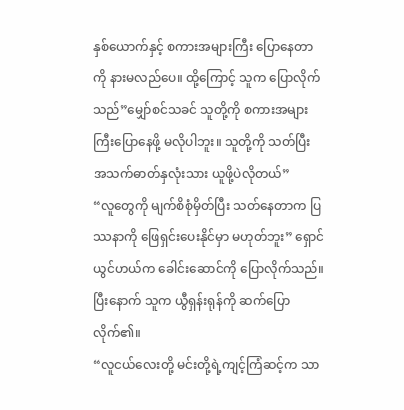နှစ်ယောက်နှင့် စကားအများကြီး ပြောနေတာကို နားမလည်ပေ။ ထို့ကြောင့် သူက ပြောလိုက်သည်”မျှော်စင်သခင် သူတို့ကို စကားအများကြီးပြောနေဖို့ မလိုပါဘူး။ သူတို့ကို သတ်ပြီး အသက်ဓာတ်နှလုံးသား ယူဖို့ပဲလိုတယ်”
“လူတွေကို မျက်စိစုံမှိတ်ပြီး သတ်နေတာက ပြဿနာကို ဖြေရှင်းပေးနိုင်မှာ မဟုတ်ဘူး” ရှောင်ယွင်ဟယ်က ခေါင်းဆောင်ကို ပြောလိုက်သည်။ ပြီးနောက် သူက ယွီရှန်းရုန်ကို ဆက်ပြောလိုက်၏။
“လူငယ်လေးတို့ မင်းတို့ရဲ့ကျင့်ကြံဆင့်က သာ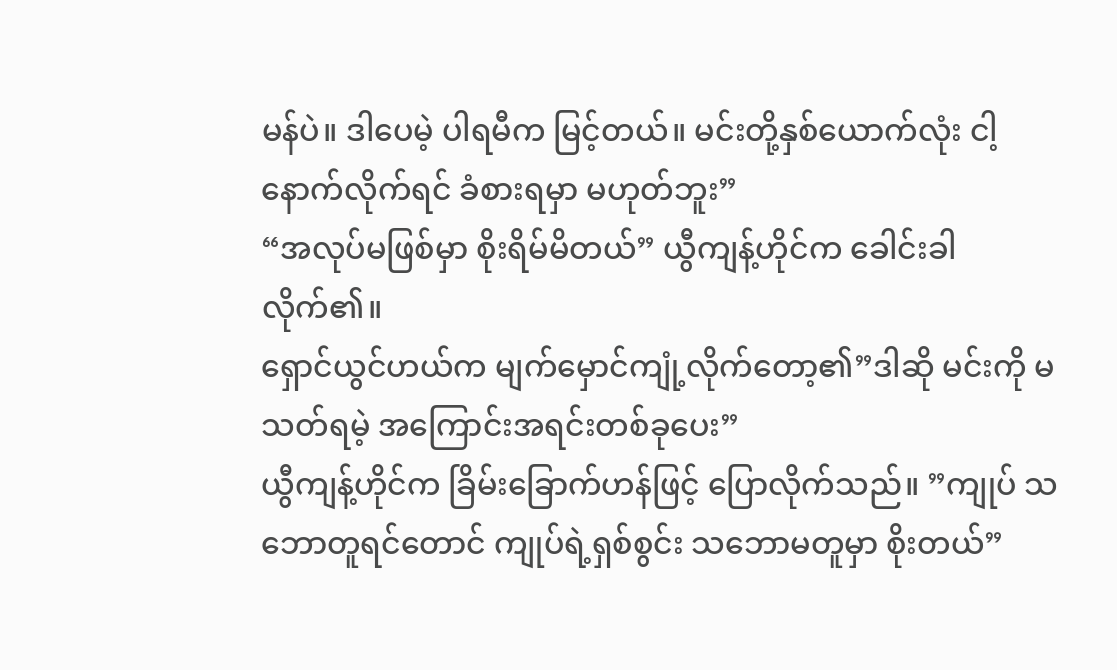မန်ပဲ။ ဒါပေမဲ့ ပါရမီက မြင့်တယ်။ မင်းတို့နှစ်ယောက်လုံး ငါ့နောက်လိုက်ရင် ခံစားရမှာ မဟုတ်ဘူး”
“အလုပ်မဖြစ်မှာ စိုးရိမ်မိတယ်” ယွီကျန့်ဟိုင်က ခေါင်းခါလိုက်၏။
ရှောင်ယွင်ဟယ်က မျက်မှောင်ကျုံ့လိုက်တော့၏”ဒါဆို မင်းကို မသတ်ရမဲ့ အကြောင်းအရင်းတစ်ခုပေး”
ယွီကျန့်ဟိုင်က ခြိမ်းခြောက်ဟန်ဖြင့် ပြောလိုက်သည်။ ”ကျုပ် သဘောတူရင်တောင် ကျုပ်ရဲ့ရှစ်စွင်း သဘောမတူမှာ စိုးတယ်”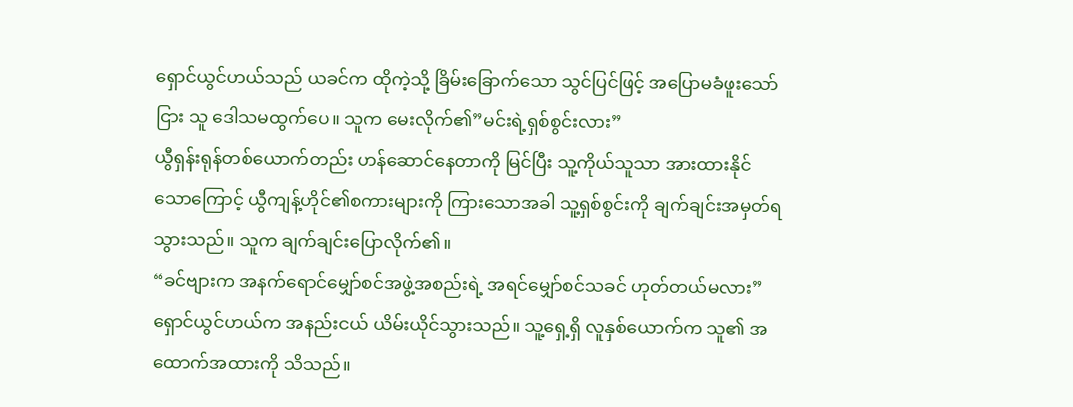ရှောင်ယွင်ဟယ်သည် ယခင်က ထိုကဲ့သို့ ခြိမ်းခြောက်သော သွင်ပြင်ဖြင့် အပြောမခံဖူးသော်ငြား သူ ဒေါသမထွက်ပေ။ သူက မေးလိုက်၏”မင်းရဲ့ရှစ်စွင်းလား”
ယွီရှန်းရုန်တစ်ယောက်တည်း ဟန်ဆောင်နေတာကို မြင်ပြီး သူ့ကိုယ်သူသာ အားထားနိုင်သောကြောင့် ယွီကျန့်ဟိုင်၏စကားများကို ကြားသောအခါ သူ့ရှစ်စွင်းကို ချက်ချင်းအမှတ်ရသွားသည်။ သူက ချက်ချင်းပြောလိုက်၏။
“ခင်ဗျားက အနက်ရောင်မျှော်စင်အဖွဲ့အစည်းရဲ့ အရင်မျှော်စင်သခင် ဟုတ်တယ်မလား”
ရှောင်ယွင်ဟယ်က အနည်းငယ် ယိမ်းယိုင်သွားသည်။ သူ့ရှေ့ရှိ လူနှစ်ယောက်က သူ၏ အထောက်အထားကို သိသည်။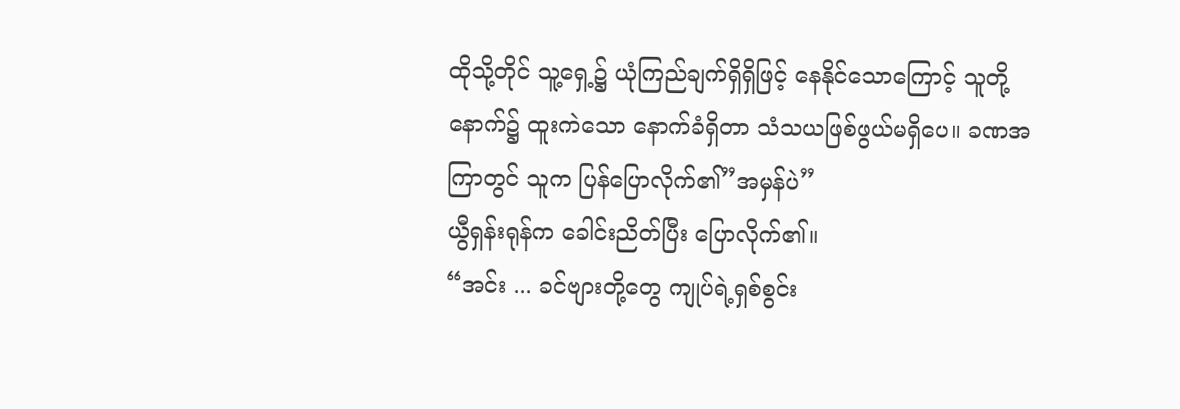ထိုသို့တိုင် သူ့ရှေ့၌ ယုံကြည်ချက်ရှိရှိဖြင့် နေနိုင်သောကြောင့် သူတို့နောက်၌ ထူးကဲသော နောက်ခံရှိတာ သံသယဖြစ်ဖွယ်မရှိပေ။ ခဏအကြာတွင် သူက ပြန်ပြောလိုက်၏”အမှန်ပဲ”
ယွီရှန်းရုန်က ခေါင်းညိတ်ပြီး ပြောလိုက်၏။
“အင်း ... ခင်ဗျားတို့တွေ ကျုပ်ရဲ့ရှစ်စွင်း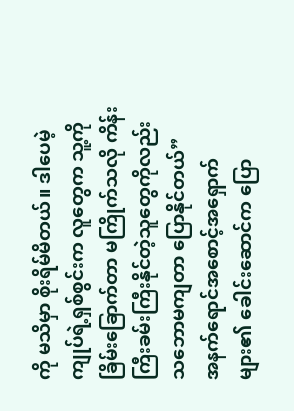ကို မသိမှာ စိုးရိမ်မိတယ်။ ဒါပေမဲ့ ကျုပ်ရဲ့ရှစ်စွင်းက လူတွေက သူ့ကို ခြိမ်းခြောက်တာ မကြိုက်သလို ကိန်းကြီးခမ်းကြီးနိုင်တဲ့သူတွေကိုလည်း သဘောမကျတာ ပြောနိုင်တယ်”
အနက်ရောင်အစောင့်အရှောက်များ၏ ခေါင်းဆောင်က ပြော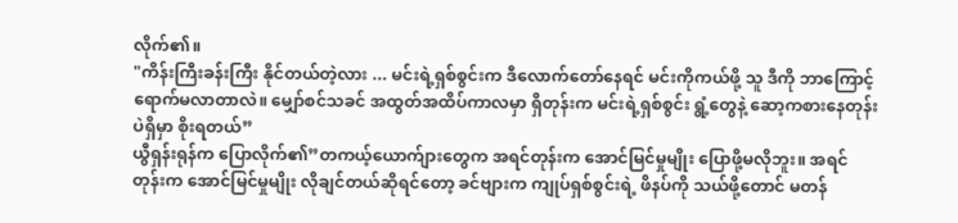လိုက်၏။
"ကိန်းကြီးခန်းကြီး နိုင်တယ်တဲ့လား ... မင်းရဲ့ရှစ်စွင်းက ဒီလောက်တော်နေရင် မင်းကိုကယ်ဖို့ သူ ဒီကို ဘာကြောင့်ရောက်မလာတာလဲ။ မျှော်စင်သခင် အထွတ်အထိပ်ကာလမှာ ရှိတုန်းက မင်းရဲ့ရှစ်စွင်း ရွံ့တွေနဲ့ ဆော့ကစားနေတုန်းပဲရှိမှာ စိုးရတယ်”
ယွီရှန်းရုန်က ပြောလိုက်၏”တကယ့်ယောက်ျားတွေက အရင်တုန်းက အောင်မြင်မှုမျိုး ပြောဖို့မလိုဘူး။ အရင်တုန်းက အောင်မြင်မှုမျိုး လိုချင်တယ်ဆိုရင်တော့ ခင်ဗျားက ကျုပ်ရှစ်စွင်းရဲ့ ဖိနပ်ကို သယ်ဖို့တောင် မတန်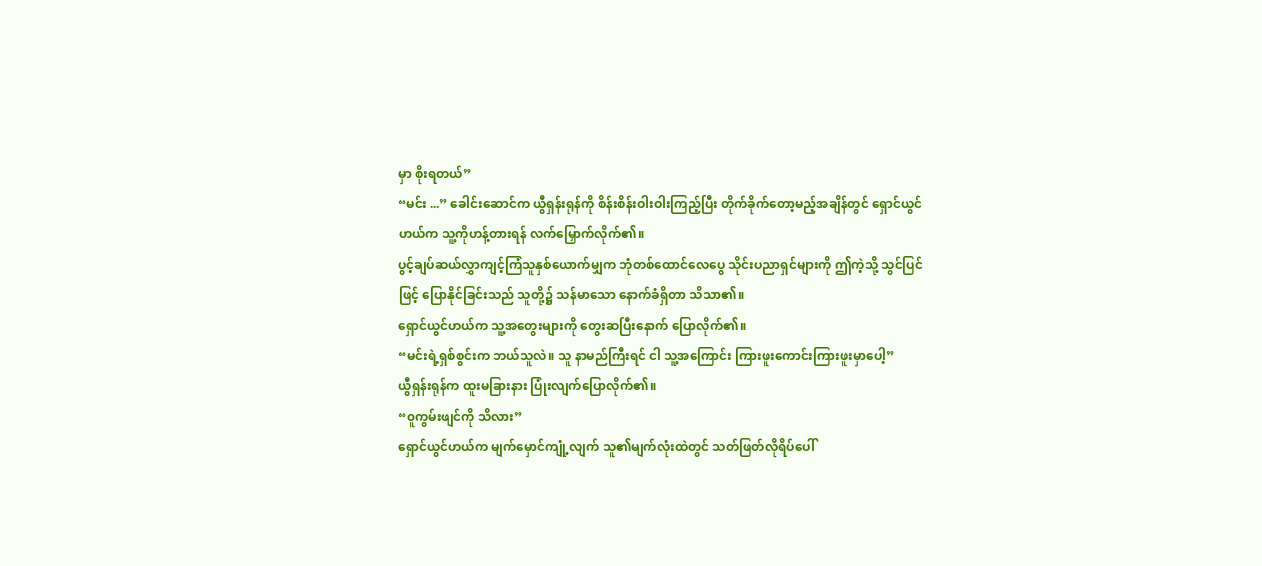မှာ စိုးရတယ်”
“မင်း ...” ခေါင်းဆောင်က ယွီရှန်းရုန်ကို စိန်းစိန်းဝါးဝါးကြည့်ပြီး တိုက်ခိုက်တော့မည့်အချိန်တွင် ရှောင်ယွင်ဟယ်က သူ့ကိုဟန့်တားရန် လက်မြှောက်လိုက်၏။
ပွင့်ချပ်ဆယ်လွှာကျင့်ကြံသူနှစ်ယောက်မျှက ဘုံတစ်ထောင်လေပွေ သိုင်းပညာရှင်များကို ဤကဲ့သို့ သွင်ပြင်ဖြင့် ပြောနိုင်ခြင်းသည် သူတို့၌ သန်မာသော နောက်ခံရှိတာ သိသာ၏။
ရှောင်ယွင်ဟယ်က သူ့အတွေးများကို တွေးဆပြီးနောက် ပြောလိုက်၏။
“မင်းရဲ့ရှစ်စွင်းက ဘယ်သူလဲ။ သူ နာမည်ကြီးရင် ငါ သူ့အကြောင်း ကြားဖူးကောင်းကြားဖူးမှာပေါ့”
ယွီရှန်းရုန်က ထူးမခြားနား ပြုံးလျက်ပြောလိုက်၏။
“၀ူကွမ်းဖျင်ကို သိလား”
ရှောင်ယွင်ဟယ်က မျက်မှောင်ကျုံ့လျက် သူ၏မျက်လုံးထဲတွင် သတ်ဖြတ်လိုရိပ်ပေါ်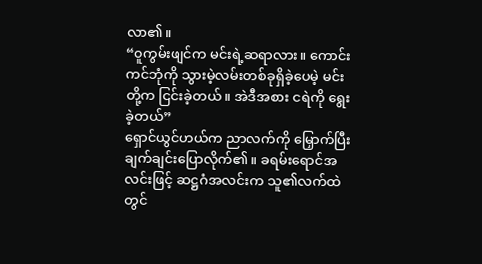လာ၏။
“၀ူကွမ်းဖျင်က မင်းရဲ့ဆရာလား။ ကောင်းကင်ဘုံကို သွားမဲ့လမ်းတစ်ခုရှိခဲ့ပေမဲ့ မင်းတို့က ငြင်းခဲ့တယ်။ အဲဒီအစား ငရဲကို ရွေးခဲ့တယ်”
ရှောင်ယွင်ဟယ်က ညာလက်ကို မြှောက်ပြီး ချက်ချင်းပြောလိုက်၏။ ခရမ်းရောင်အလင်းဖြင့် ဆဋ္ဌဂံအလင်းက သူ၏လက်ထဲတွင်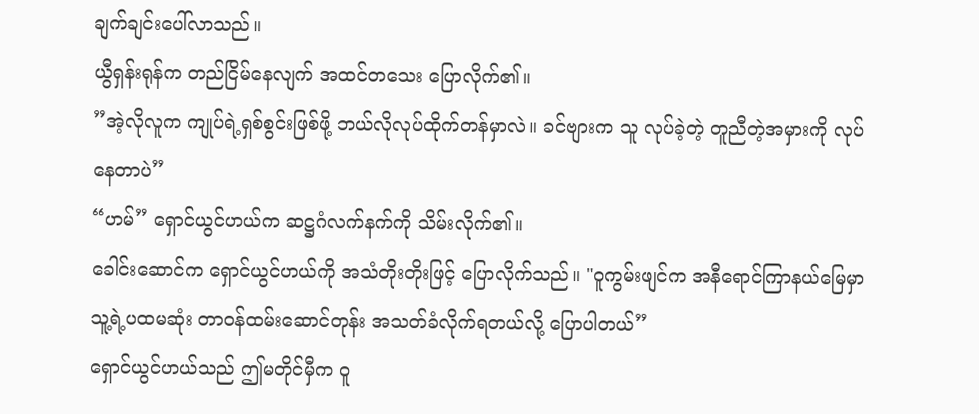ချက်ချင်းပေါ်လာသည်။
ယွီရှန်းရုန်က တည်ငြိမ်နေလျက် အထင်တသေး ပြောလိုက်၏။
”အဲ့လိုလူက ကျုပ်ရဲ့ရှစ်စွင်းဖြစ်ဖို့ ဘယ်လိုလုပ်ထိုက်တန်မှာလဲ။ ခင်ဗျားက သူ လုပ်ခဲ့တဲ့ တူညီတဲ့အမှားကို လုပ်နေတာပဲ”
“ဟမ်” ရှောင်ယွင်ဟယ်က ဆဋ္ဌဂံလက်နက်ကို သိမ်းလိုက်၏။
ခေါင်းဆောင်က ရှောင်ယွင်ဟယ်ကို အသံတိုးတိုးဖြင့် ပြောလိုက်သည်။ "၀ူကွမ်းဖျင်က အနီရောင်ကြာနယ်မြေမှာ သူ့ရဲ့ပထမဆုံး တာဝန်ထမ်းဆောင်တုန်း အသတ်ခံလိုက်ရတယ်လို့ ပြောပါတယ်”
ရှောင်ယွင်ဟယ်သည် ဤမတိုင်မှီက ဝူ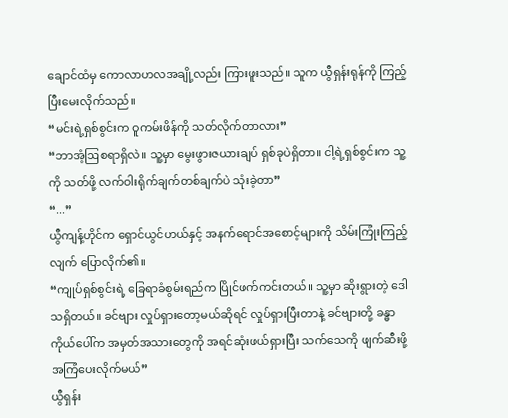ချောင်ထံမှ ကောလာဟလအချို့လည်း ကြားဖူးသည်။ သူက ယွီရှန်းရုန်ကို ကြည့်ပြီးမေးလိုက်သည်။
“မင်းရဲ့ရှစ်စွင်းက ဝူကမ်းဖိန်ကို သတ်လိုက်တာလား”
“ဘာအံ့ဩစရာရှိလဲ။ သူ့မှာ မွေးဖွားဇယားချပ် ရှစ်ခုပဲရှိတာ။ ငါ့ရဲ့ရှစ်စွင်းက သူ့ကို သတ်ဖို့ လက်ဝါးရိုက်ချက်တစ်ချက်ပဲ သုံးခဲ့တာ”
“...”
ယွီကျန့်ဟိုင်က ရှောင်ယွင်ဟယ်နှင့် အနက်ရောင်အစောင့်များကို သိမ်းကြုံးကြည့်လျက် ပြောလိုက်၏။
“ကျုပ်ရှစ်စွင်းရဲ့ ခြေရာခံစွမ်းရည်က ပြိုင်ဖက်ကင်းတယ်။ သူ့မှာ ဆိုးရွားတဲ့ ဒေါသရှိတယ်။ ခင်ဗျား လှုပ်ရှားတော့မယ်ဆိုရင် လှုပ်ရှားပြီးတာနဲ့ ခင်ဗျားတို့ ခန္ဓာကိုယ်ပေါ်က အမှတ်အသားတွေကို အရင်ဆုံးဖယ်ရှားပြီး သက်သေကို ဖျက်ဆီးဖို့ အကြံပေးလိုက်မယ်”
ယွီရှန်း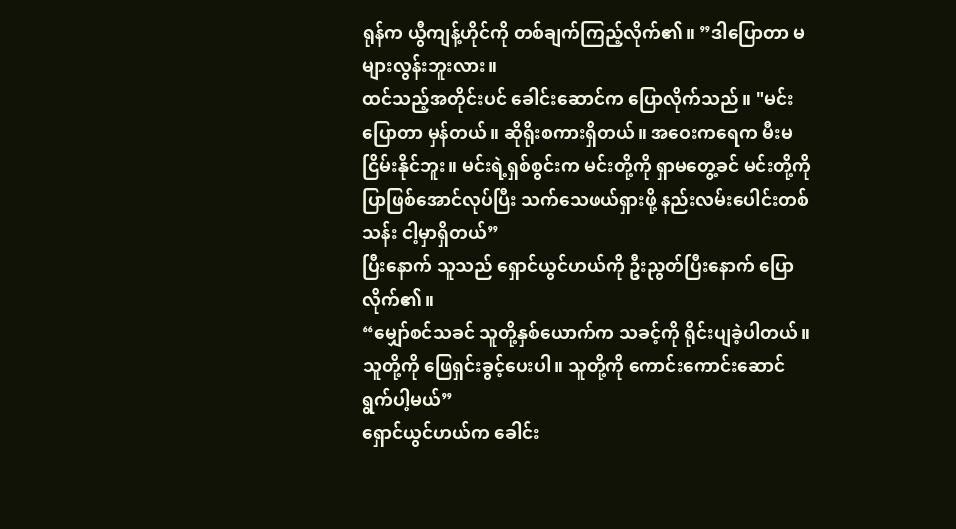ရုန်က ယွီကျန့်ဟိုင်ကို တစ်ချက်ကြည့်လိုက်၏။ ”ဒါပြောတာ မများလွန်းဘူးလား။
ထင်သည့်အတိုင်းပင် ခေါင်းဆောင်က ပြောလိုက်သည်။ "မင်းပြောတာ မှန်တယ်။ ဆိုရိုးစကားရှိတယ်။ အဝေးကရေက မီးမငြိမ်းနိုင်ဘူး။ မင်းရဲ့ရှစ်စွင်းက မင်းတို့ကို ရှာမတွေ့ခင် မင်းတို့ကို ပြာဖြစ်အောင်လုပ်ပြီး သက်သေဖယ်ရှားဖို့ နည်းလမ်းပေါင်းတစ်သန်း ငါ့မှာရှိတယ်”
ပြီးနောက် သူသည် ရှောင်ယွင်ဟယ်ကို ဦးညွတ်ပြီးနောက် ပြောလိုက်၏။
“မျှော်စင်သခင် သူတို့နှစ်ယောက်က သခင့်ကို ရိုင်းပျခဲ့ပါတယ်။ သူတို့ကို ဖြေရှင်းခွင့်ပေးပါ။ သူတို့ကို ကောင်းကောင်းဆောင်ရွက်ပါ့မယ်”
ရှောင်ယွင်ဟယ်က ခေါင်း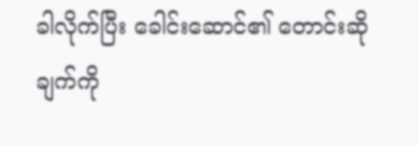ခါလိုက်ပြီး ခေါင်းဆောင်၏ တောင်းဆိုချက်ကို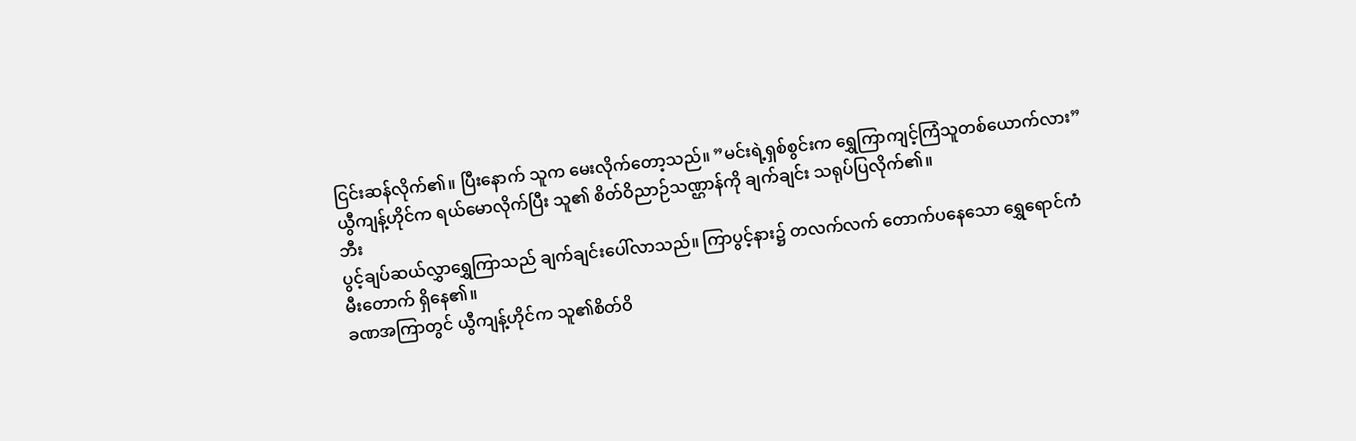ငြင်းဆန်လိုက်၏။ ပြီးနောက် သူက မေးလိုက်တော့သည်။ ”မင်းရဲ့ရှစ်စွင်းက ရွှေကြာကျင့်ကြံသူတစ်ယောက်လား”
ယွီကျန့်ဟိုင်က ရယ်မောလိုက်ပြီး သူ၏ စိတ်ဝိညာဉ်သဏ္ဌာန်ကို ချက်ချင်း သရုပ်ပြလိုက်၏။
ဘီး
ပွင့်ချပ်ဆယ်လွှာရွှေကြာသည် ချက်ချင်းပေါ်လာသည်။ ကြာပွင့်နား၌ တလက်လက် တောက်ပနေသော ရွှေရောင်ကံမီးတောက် ရှိနေ၏။
ခဏအကြာတွင် ယွီကျန့်ဟိုင်က သူ၏စိတ်ဝိ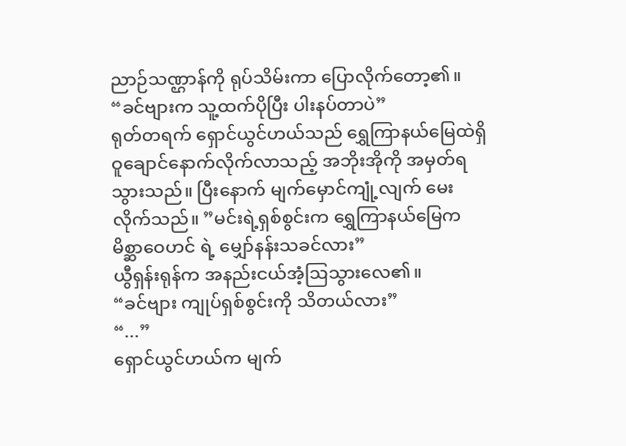ညာဉ်သဏ္ဌာန်ကို ရုပ်သိမ်းကာ ပြောလိုက်တော့၏။
“ခင်ဗျားက သူ့ထက်ပိုပြီး ပါးနပ်တာပဲ”
ရုတ်တရက် ရှောင်ယွင်ဟယ်သည် ရွှေကြာနယ်မြေထဲရှိ ဝူချောင်နောက်လိုက်လာသည့် အဘိုးအိုကို အမှတ်ရသွားသည်။ ပြီးနောက် မျက်မှောင်ကျုံ့လျက် မေးလိုက်သည်။ ”မင်းရဲ့ရှစ်စွင်းက ရွှေကြာနယ်မြေက မိစ္ဆာဝေဟင် ရဲ့ မျှော်နန်းသခင်လား”
ယွီရှန်းရုန်က အနည်းငယ်အံ့ဩသွားလေ၏။
“ခင်ဗျား ကျုပ်ရှစ်စွင်းကို သိတယ်လား”
“...”
ရှောင်ယွင်ဟယ်က မျက်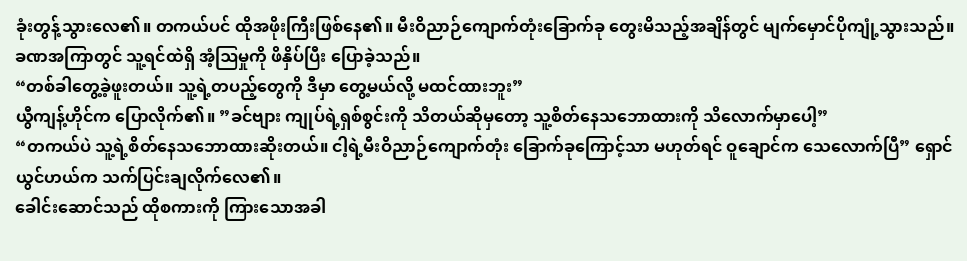ခုံးတွန့်သွားလေ၏။ တကယ်ပင် ထိုအဖိုးကြီးဖြစ်နေ၏။ မီးဝိညာဉ်ကျောက်တုံးခြောက်ခု တွေးမိသည့်အချိန်တွင် မျက်မှောင်ပိုကျုံ့သွားသည်။ ခဏအကြာတွင် သူ့ရင်ထဲရှိ အံ့ဩမှုကို ဖိနှိပ်ပြီး ပြောခဲ့သည်။
“တစ်ခါတွေ့ခဲ့ဖူးတယ်။ သူ့ရဲ့တပည့်တွေကို ဒီမှာ တွေ့မယ်လို့ မထင်ထားဘူး”
ယွီကျန့်ဟိုင်က ပြောလိုက်၏။ ”ခင်ဗျား ကျုပ်ရဲ့ရှစ်စွင်းကို သိတယ်ဆိုမှတော့ သူ့စိတ်နေသဘောထားကို သိလောက်မှာပေါ့”
“တကယ်ပဲ သူ့ရဲ့စိတ်နေသဘောထားဆိုးတယ်။ ငါ့ရဲ့မီးဝိညာဉ်ကျောက်တုံး ခြောက်ခုကြောင့်သာ မဟုတ်ရင် ဝူချောင်က သေလောက်ပြီ” ရှောင်ယွင်ဟယ်က သက်ပြင်းချလိုက်လေ၏။
ခေါင်းဆောင်သည် ထိုစကားကို ကြားသောအခါ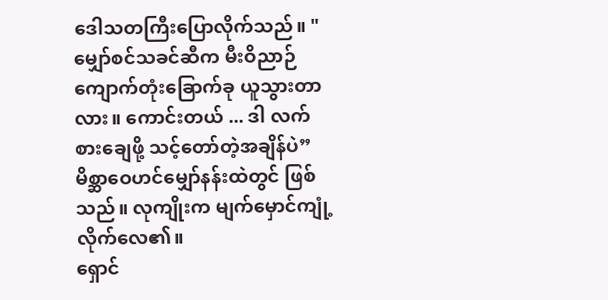ဒေါသတကြီးပြောလိုက်သည်။ "မျှော်စင်သခင်ဆီက မီးဝိညာဉ်ကျောက်တုံးခြောက်ခု ယူသွားတာလား။ ကောင်းတယ် ... ဒါ လက်စားချေဖို့ သင့်တော်တဲ့အချိန်ပဲ”
မိစ္ဆာဝေဟင်မျှော်နန်းထဲတွင် ဖြစ်သည်။ လုကျိုးက မျက်မှောင်ကျုံ့လိုက်လေ၏။
ရှောင်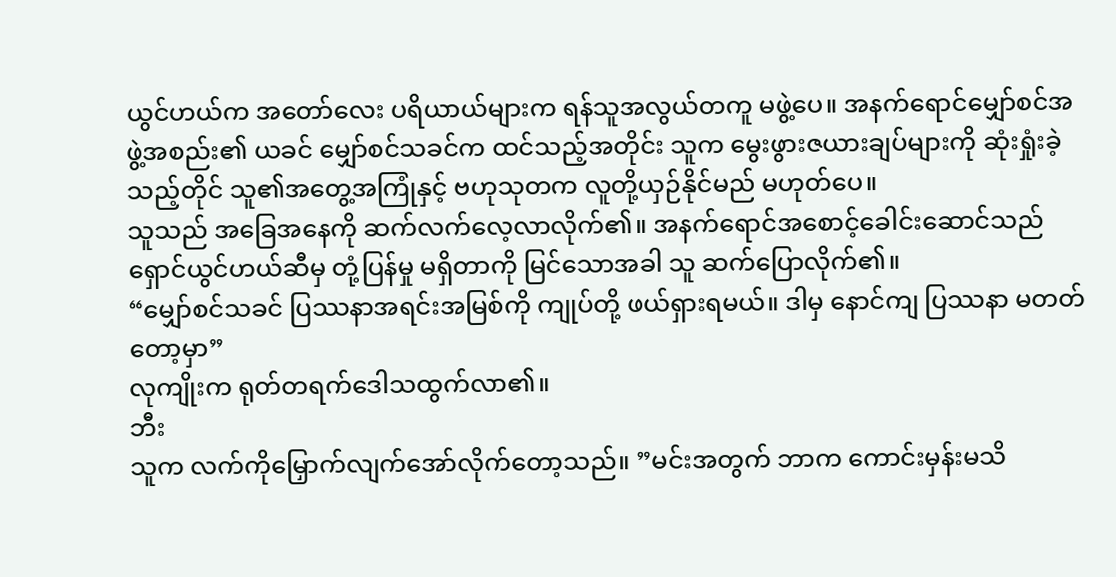ယွင်ဟယ်က အတော်လေး ပရိယာယ်များက ရန်သူအလွယ်တကူ မဖွဲ့ပေ။ အနက်ရောင်မျှော်စင်အဖွဲ့အစည်း၏ ယခင် မျှော်စင်သခင်က ထင်သည့်အတိုင်း သူက မွေးဖွားဇယားချပ်များကို ဆုံးရှုံးခဲ့သည့်တိုင် သူ၏အတွေ့အကြုံနှင့် ဗဟုသုတက လူတို့ယှဉ်နိုင်မည် မဟုတ်ပေ။
သူသည် အခြေအနေကို ဆက်လက်လေ့လာလိုက်၏။ အနက်ရောင်အစောင့်ခေါင်းဆောင်သည် ရှောင်ယွင်ဟယ်ဆီမှ တုံ့ပြန်မှု မရှိတာကို မြင်သောအခါ သူ ဆက်ပြောလိုက်၏။
“မျှော်စင်သခင် ပြဿနာအရင်းအမြစ်ကို ကျုပ်တို့ ဖယ်ရှားရမယ်။ ဒါမှ နောင်ကျ ပြဿနာ မတတ်တော့မှာ”
လုကျိုးက ရုတ်တရက်ဒေါသထွက်လာ၏။
ဘီး
သူက လက်ကိုမြှောက်လျက်အော်လိုက်တော့သည်။ ”မင်းအတွက် ဘာက ကောင်းမှန်းမသိ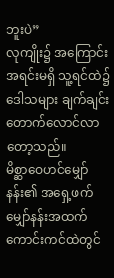ဘူးပဲ”
လုကျိုး၌ အကြောင်းအရင်းမရှိ သူ့ရင်ထဲ၌ ဒေါသများ ချက်ချင်းတောက်လောင်လာတော့သည်။
မိစ္ဆာဝေဟင်မျှော်နန်း၏ အရှေ့ဖက်မျှော်နန်းအထက် ကောင်းကင်ထဲတွင်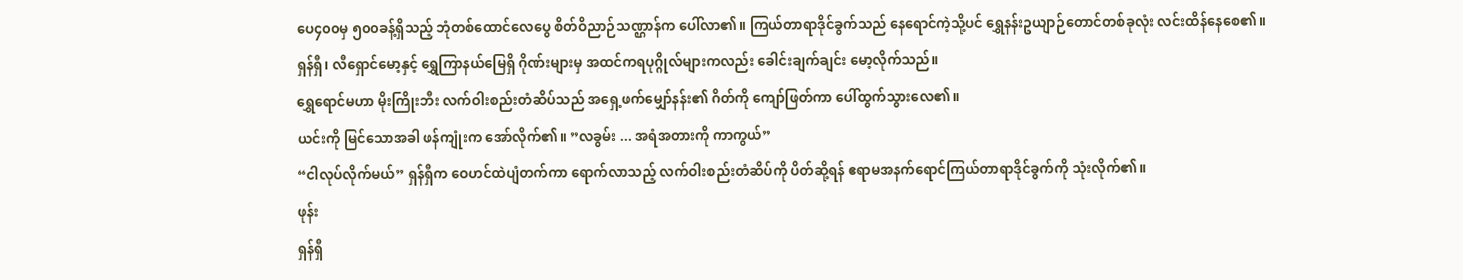ပေ၄၀၀မှ ၅၀၀ခန့်ရှိသည့် ဘုံတစ်ထောင်လေပွေ စိတ်ဝိညာဉ်သဏ္ဌာန်က ပေါ်လာ၏။ ကြယ်တာရာဒိုင်ခွက်သည် နေရောင်ကဲ့သို့ပင် ရွှေနန်းဥယျာဉ်တောင်တစ်ခုလုံး လင်းထိန်နေစေ၏။
ရှန်ရှီ၊ လီရှောင်မော့နှင့် ရွှေကြာနယ်မြေရှိ ဂိုဏ်းများမှ အထင်ကရပုဂ္ဂိုလ်များကလည်း ခေါင်းချက်ချင်း မော့လိုက်သည်။
ရွှေရောင်မဟာ မိုးကြိုးဘီး လက်ဝါးစည်းတံဆိပ်သည် အရှေ့ဖက်မျှော်နန်း၏ ဂိတ်ကို ကျော်ဖြတ်ကာ ပေါ်ထွက်သွားလေ၏။
ယင်းကို မြင်သောအခါ ဖန်ကျုံးက အော်လိုက်၏။ ”လခွမ်း ... အရံအတားကို ကာကွယ်”
“ငါလုပ်လိုက်မယ်” ရှန်ရှီက ဝေဟင်ထဲပျံတက်ကာ ရောက်လာသည့် လက်ဝါးစည်းတံဆိပ်ကို ပိတ်ဆို့ရန် ဧရာမအနက်ရောင်ကြယ်တာရာဒိုင်ခွက်ကို သုံးလိုက်၏။
ဖုန်း
ရှန်ရှီ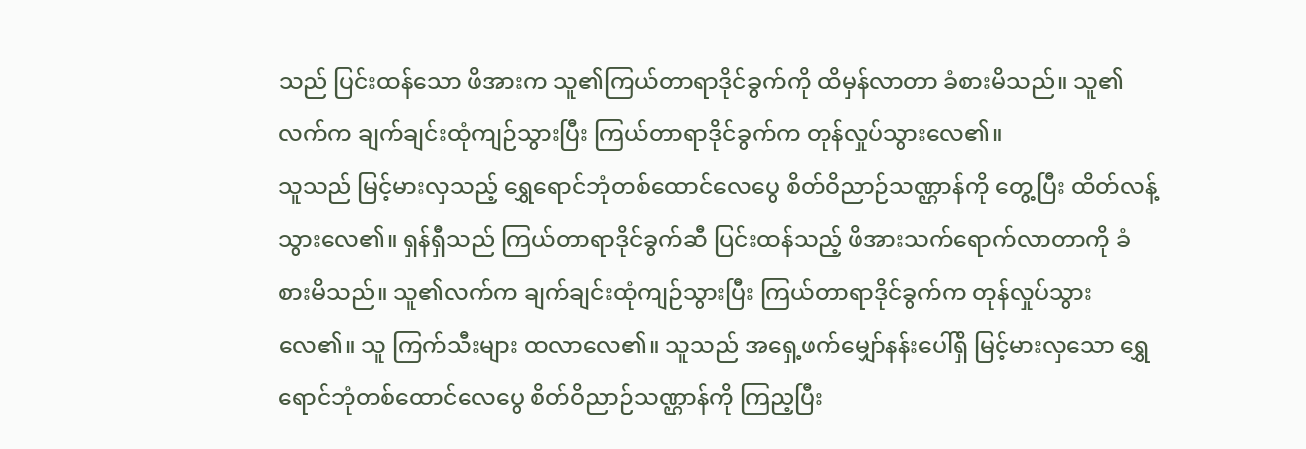သည် ပြင်းထန်သော ဖိအားက သူ၏ကြယ်တာရာဒိုင်ခွက်ကို ထိမှန်လာတာ ခံစားမိသည်။ သူ၏လက်က ချက်ချင်းထုံကျဉ်သွားပြီး ကြယ်တာရာဒိုင်ခွက်က တုန်လှုပ်သွားလေ၏။
သူသည် မြင့်မားလှသည့် ရွှေရောင်ဘုံတစ်ထောင်လေပွေ စိတ်ဝိညာဉ်သဏ္ဌာန်ကို တွေ့ပြီး ထိတ်လန့်သွားလေ၏။ ရှန်ရှီသည် ကြယ်တာရာဒိုင်ခွက်ဆီ ပြင်းထန်သည့် ဖိအားသက်ရောက်လာတာကို ခံစားမိသည်။ သူ၏လက်က ချက်ချင်းထုံကျဉ်သွားပြီး ကြယ်တာရာဒိုင်ခွက်က တုန်လှုပ်သွားလေ၏။ သူ ကြက်သီးများ ထလာလေ၏။ သူသည် အရှေ့ဖက်မျှော်နန်းပေါ်ရှိ မြင့်မားလှသော ရွှေရောင်ဘုံတစ်ထောင်လေပွေ စိတ်ဝိညာဉ်သဏ္ဌာန်ကို ကြည့ပြီး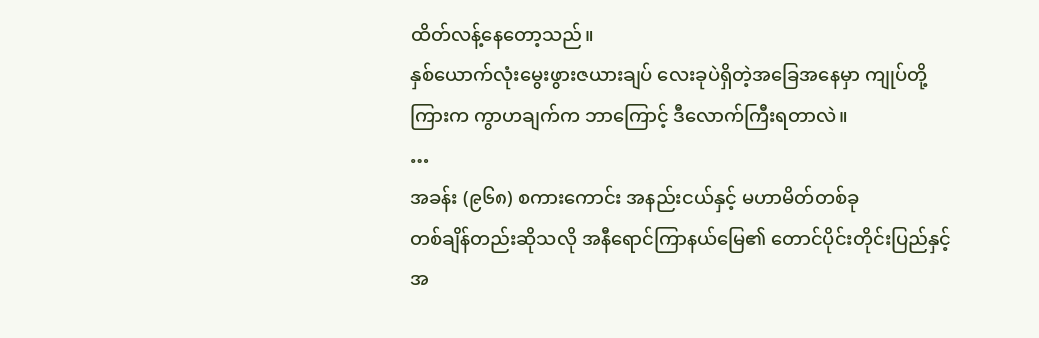ထိတ်လန့်နေတော့သည်။
နှစ်ယောက်လုံးမွေးဖွားဇယားချပ် လေးခုပဲရှိတဲ့အခြေအနေမှာ ကျုပ်တို့ကြားက ကွာဟချက်က ဘာကြောင့် ဒီလောက်ကြီးရတာလဲ။
…
အခန်း (၉၆၈) စကားကောင်း အနည်းငယ်နှင့် မဟာမိတ်တစ်ခု
တစ်ချိန်တည်းဆိုသလို အနီရောင်ကြာနယ်မြေ၏ တောင်ပိုင်းတိုင်းပြည်နှင့် အ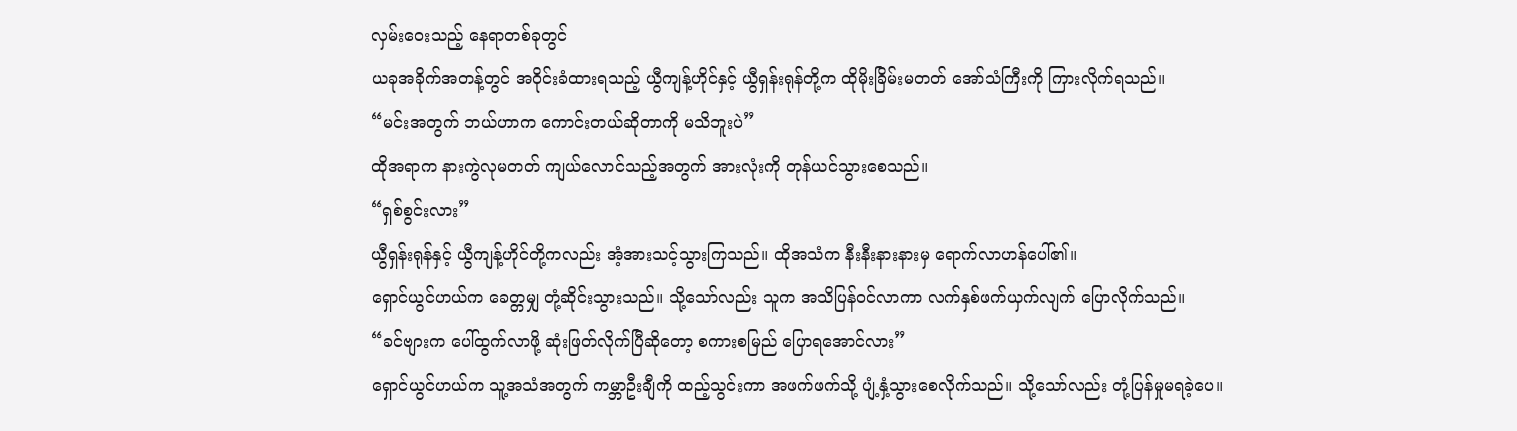လှမ်းဝေးသည့် နေရာတစ်ခုတွင်
ယခုအခိုက်အတန့်တွင် အဝိုင်းခံထားရသည့် ယွီကျန့်ဟိုင်နှင့် ယွီရှန်းရုန်တို့က ထိုမိုးခြိမ်းမတတ် အော်သံကြီးကို ကြားလိုက်ရသည်။
“မင်းအတွက် ဘယ်ဟာက ကောင်းတယ်ဆိုတာကို မသိဘူးပဲ”
ထိုအရာက နားကွဲလုမတတ် ကျယ်လောင်သည့်အတွက် အားလုံးကို တုန်ယင်သွားစေသည်။
“ရှစ်စွင်းလား”
ယွီရှန်းရုန်နှင့် ယွီကျန့်ဟိုင်တို့ကလည်း အံ့အားသင့်သွားကြသည်။ ထိုအသံက နီးနီးနားနားမှ ရောက်လာဟန်ပေါ်၏။
ရှောင်ယွင်ဟယ်က ခေတ္တမျှ တုံ့ဆိုင်းသွားသည်။ သို့သော်လည်း သူက အသိပြန်ဝင်လာကာ လက်နှစ်ဖက်ယှက်လျက် ပြောလိုက်သည်။
“ခင်ဗျားက ပေါ်ထွက်လာဖို့ ဆုံးဖြတ်လိုက်ပြီဆိုတော့ စကားစမြည် ပြောရအောင်လား”
ရှောင်ယွင်ဟယ်က သူ့အသံအတွက် ကမ္ဘာဦးချီကို ထည့်သွင်းကာ အဖက်ဖက်သို့ ပျံ့နှံ့သွားစေလိုက်သည်။ သို့သော်လည်း တုံ့ပြန်မှုမရခဲ့ပေ။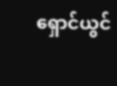ရှောင်ယွင်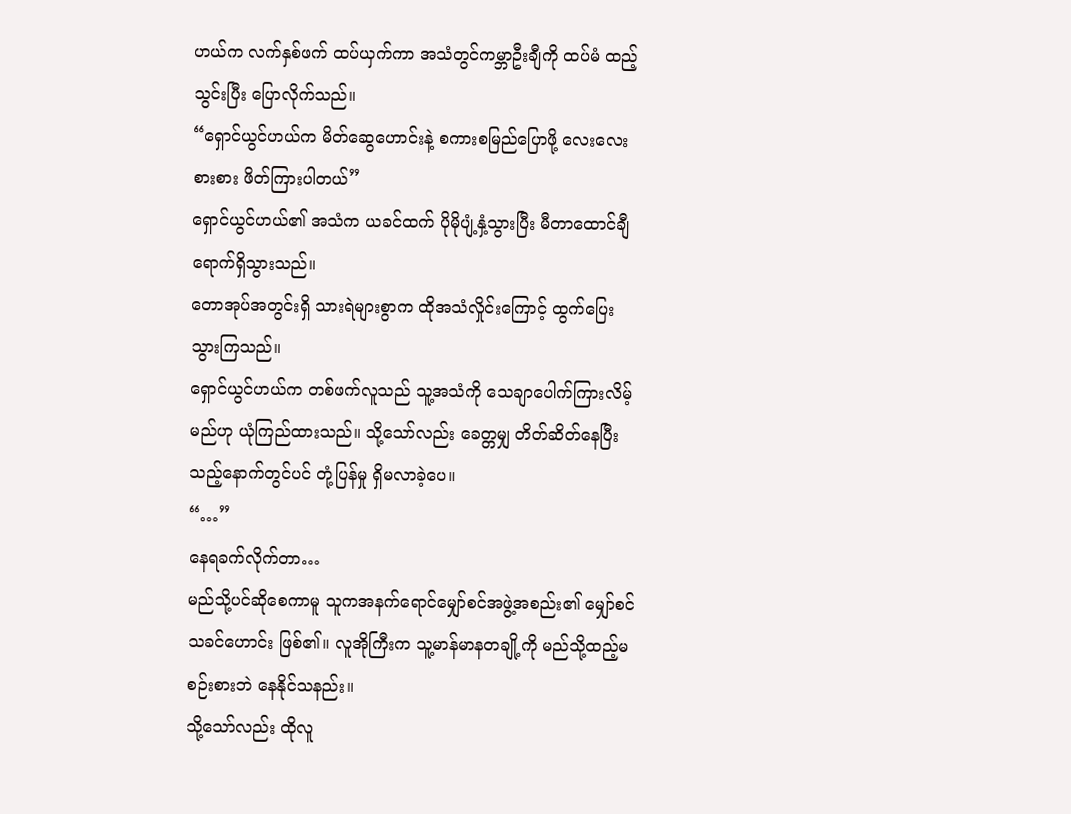ဟယ်က လက်နှစ်ဖက် ထပ်ယှက်ကာ အသံတွင်ကမ္ဘာဦးချီကို ထပ်မံ ထည့်သွင်းပြီး ပြောလိုက်သည်။
“ရှောင်ယွင်ဟယ်က မိတ်ဆွေဟောင်းနဲ့ စကားစမြည်ပြောဖို့ လေးလေးစားစား ဖိတ်ကြားပါတယ်”
ရှောင်ယွင်ဟယ်၏ အသံက ယခင်ထက် ပိုမိုပျံ့နှံ့သွားပြီး မီတာထောင်ချီရောက်ရှိသွားသည်။
တောအုပ်အတွင်းရှိ သားရဲများစွာက ထိုအသံလှိုင်းကြောင့် ထွက်ပြေးသွားကြသည်။
ရှောင်ယွင်ဟယ်က တစ်ဖက်လူသည် သူ့အသံကို သေချာပေါက်ကြားလိမ့်မည်ဟု ယုံကြည်ထားသည်။ သို့သော်လည်း ခေတ္တမျှ တိတ်ဆိတ်နေပြီးသည့်နောက်တွင်ပင် တုံ့ပြန်မှု ရှိမလာခဲ့ပေ။
“…”
နေရခက်လိုက်တာ…
မည်သို့ပင်ဆိုစေကာမူ သူကအနက်ရောင်မျှော်စင်အဖွဲ့အစည်း၏ မျှော်စင်သခင်ဟောင်း ဖြစ်၏။ လူအိုကြီးက သူ့မာန်မာနတချို့ကို မည်သို့ထည့်မစဉ်းစားဘဲ နေနိုင်သနည်း။
သို့သော်လည်း ထိုလူ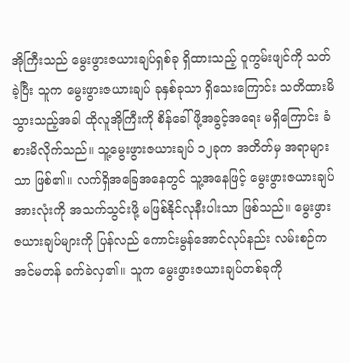အိုကြီးသည် မွေးဖွားဇယားချပ်ရှစ်ခု ရှိထားသည့် ဝူကွမ်းဖျင်ကို သတ်ခဲ့ပြီး သူက မွေးဖွားဇယားချပ် ခုနှစ်ခုသာ ရှိသေးကြောင်း သတိထားမိသွားသည့်အခါ ထိုလူအိုကြီးကို စိန်ခေါ်ဖို့အခွင့်အရေး မရှိကြောင်း ခံစားမိလိုက်သည်။ သူ့မွေးဖွားဇယားချပ် ၁၂ခုက အတိတ်မှ အရာများသာ ဖြစ်၏။ လက်ရှိအခြေအနေတွင် သူ့အနေဖြင့် မွေးဖွားဇယားချပ်အားလုံးကို အသက်သွင်းဖို့ မဖြစ်နိုင်လုနီးပါးသာ ဖြစ်သည်။ မွေးဖွားဇယားချပ်များကို ပြန်လည် ကောင်းမွန်အောင်လုပ်နည်း လမ်းစဉ်က အင်မတန် ခက်ခဲလှ၏။ သူက မွေးဖွားဇယားချပ်တစ်ခုကို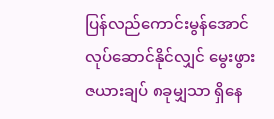ပြန်လည်ကောင်းမွန်အောင် လုပ်ဆောင်နိုင်လျှင် မွေးဖွားဇယားချပ် ၈ခုမျှသာ ရှိနေ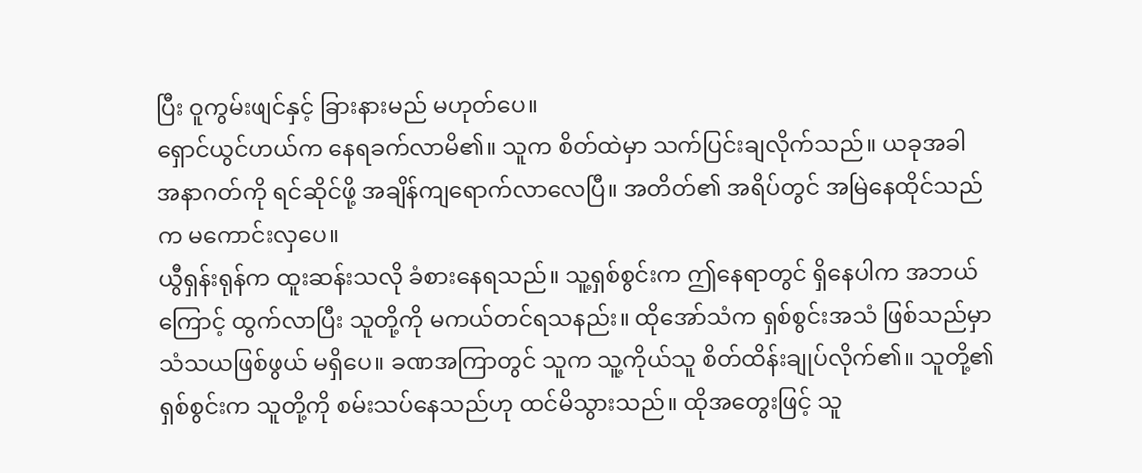ပြီး ဝူကွမ်းဖျင်နှင့် ခြားနားမည် မဟုတ်ပေ။
ရှောင်ယွင်ဟယ်က နေရခက်လာမိ၏။ သူက စိတ်ထဲမှာ သက်ပြင်းချလိုက်သည်။ ယခုအခါ အနာဂတ်ကို ရင်ဆိုင်ဖို့ အချိန်ကျရောက်လာလေပြီ။ အတိတ်၏ အရိပ်တွင် အမြဲနေထိုင်သည်က မကောင်းလှပေ။
ယွီရှန်းရုန်က ထူးဆန်းသလို ခံစားနေရသည်။ သူ့ရှစ်စွင်းက ဤနေရာတွင် ရှိနေပါက အဘယ်ကြောင့် ထွက်လာပြီး သူတို့ကို မကယ်တင်ရသနည်း။ ထိုအော်သံက ရှစ်စွင်းအသံ ဖြစ်သည်မှာ သံသယဖြစ်ဖွယ် မရှိပေ။ ခဏအကြာတွင် သူက သူ့ကိုယ်သူ စိတ်ထိန်းချုပ်လိုက်၏။ သူတို့၏ရှစ်စွင်းက သူတို့ကို စမ်းသပ်နေသည်ဟု ထင်မိသွားသည်။ ထိုအတွေးဖြင့် သူ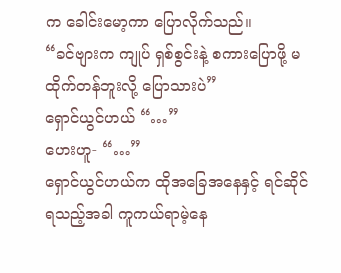က ခေါင်းမော့ကာ ပြောလိုက်သည်။
“ခင်ဗျားက ကျုပ် ရှစ်စွင်းနဲ့ စကားပြောဖို့ မထိုက်တန်ဘူးလို့ ပြောသားပဲ”
ရှောင်ယွင်ဟယ် “…”
ဟေးဟူ- “…”
ရှောင်ယွင်ဟယ်က ထိုအခြေအနေနှင့် ရင်ဆိုင်ရသည့်အခါ ကူကယ်ရာမဲ့နေ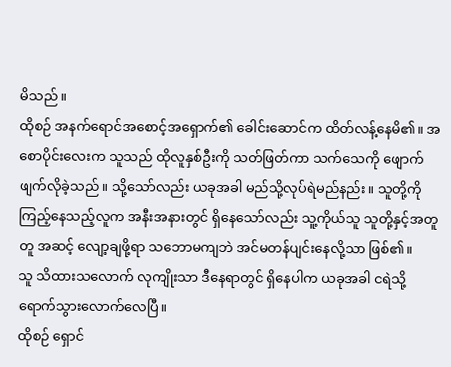မိသည်။
ထိုစဉ် အနက်ရောင်အစောင့်အရှောက်၏ ခေါင်းဆောင်က ထိတ်လန့်နေမိ၏။ အစောပိုင်းလေးက သူသည် ထိုလူနှစ်ဦးကို သတ်ဖြတ်ကာ သက်သေကို ဖျောက်ဖျက်လိုခဲ့သည်။ သို့သော်လည်း ယခုအခါ မည်သို့လုပ်ရဲမည်နည်း။ သူတို့ကို ကြည့်နေသည့်လူက အနီးအနားတွင် ရှိနေသော်လည်း သူ့ကိုယ်သူ သူတို့နှင့်အတူတူ အဆင့် လျော့ချဖို့ရာ သဘောမကျဘဲ အင်မတန်ပျင်းနေလို့သာ ဖြစ်၏။
သူ သိထားသလောက် လုကျိုးသာ ဒီနေရာတွင် ရှိနေပါက ယခုအခါ ငရဲသို့ ရောက်သွားလောက်လေပြီ။
ထိုစဉ် ရှောင်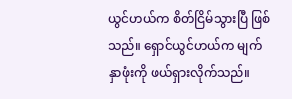ယွင်ဟယ်က စိတ်ငြိမ်သွားပြီ ဖြစ်သည်။ ရှောင်ယွင်ဟယ်က မျက်နှာဖုံးကို ဖယ်ရှားလိုက်သည်။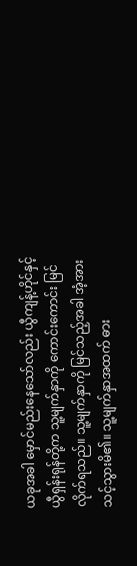ယခုအခါ မှောင်မည်းနေသော်လည်း ယွီကျန့်ဟိုင်နှင့် ယွီရှန်းရုန်တို့က သူ့မျက်နှာကို ကောင်းကောင်း မြင်လိုက်ရသည်။ သူ့မျက်နှာကို မြင်သည့်အခါ အံ့အားသင့်သွားမိ၏။ သူ့မျက်နှာအထက် ဓား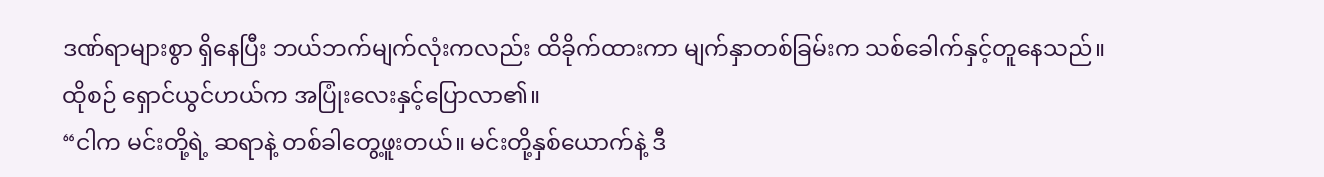ဒဏ်ရာများစွာ ရှိနေပြီး ဘယ်ဘက်မျက်လုံးကလည်း ထိခိုက်ထားကာ မျက်နှာတစ်ခြမ်းက သစ်ခေါက်နှင့်တူနေသည်။
ထိုစဉ် ရှောင်ယွင်ဟယ်က အပြုံးလေးနှင့်ပြောလာ၏။
“ငါက မင်းတို့ရဲ့ ဆရာနဲ့ တစ်ခါတွေ့ဖူးတယ်။ မင်းတို့နှစ်ယောက်နဲ့ ဒီ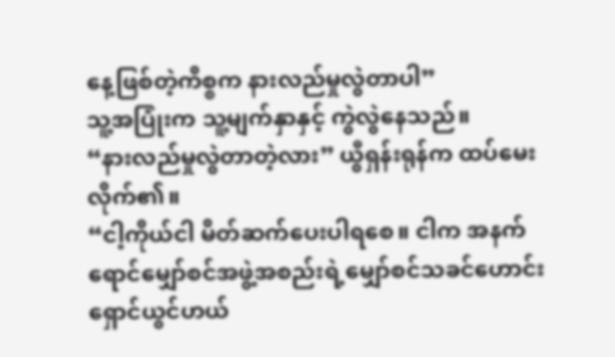နေ့ဖြစ်တဲ့ကိစ္စက နားလည်မှုလွဲတာပါ”
သူ့အပြုံးက သူ့မျက်နှာနှင့် ကွဲလွဲနေသည်။
“နားလည်မှုလွဲတာတဲ့လား” ယွီရှန်းရုန်က ထပ်မေးလိုက်၏။
“ငါ့ကိုယ်ငါ မိတ်ဆက်ပေးပါရစေ။ ငါက အနက်ရောင်မျှော်စင်အဖွဲ့အစည်းရဲ့မျှော်စင်သခင်ဟောင်း ရှောင်ယွင်ဟယ်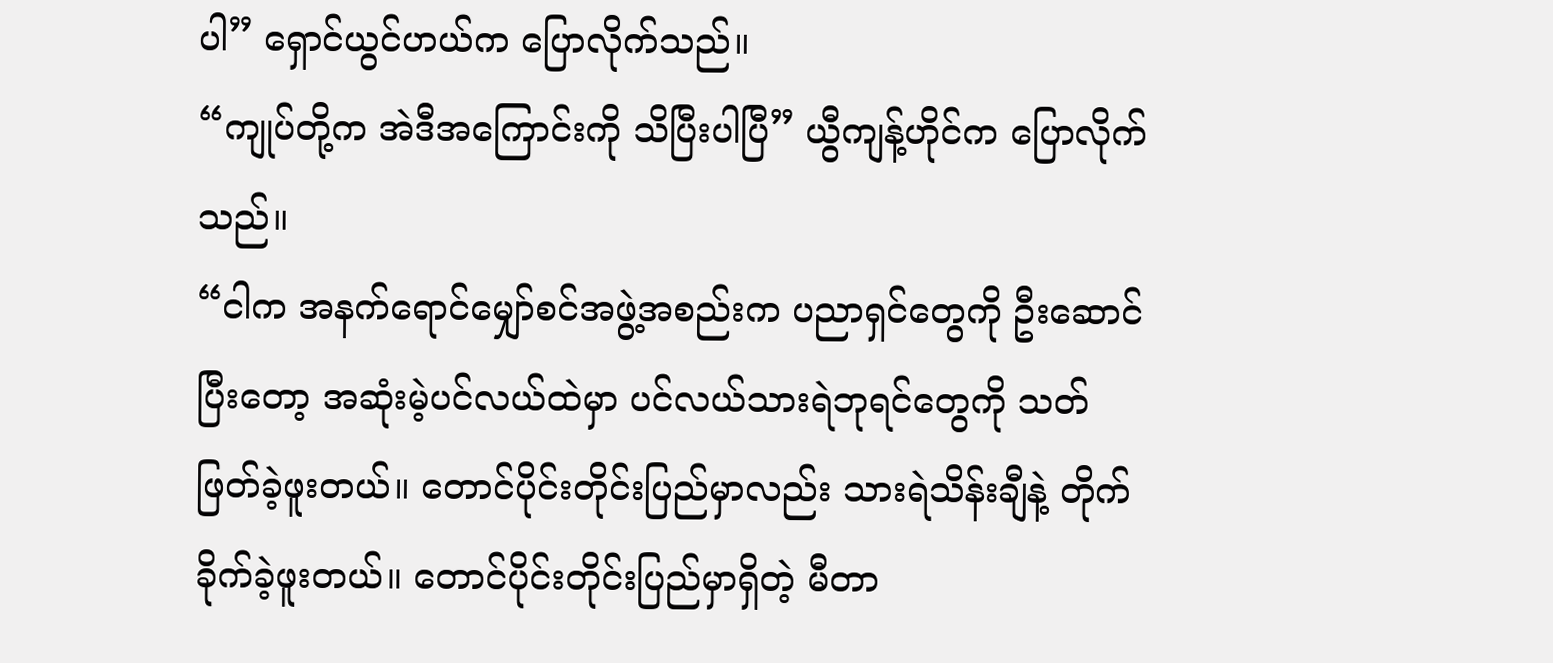ပါ” ရှောင်ယွင်ဟယ်က ပြောလိုက်သည်။
“ကျုပ်တို့က အဲဒီအကြောင်းကို သိပြီးပါပြီ” ယွီကျန့်ဟိုင်က ပြောလိုက်သည်။
“ငါက အနက်ရောင်မျှော်စင်အဖွဲ့အစည်းက ပညာရှင်တွေကို ဦးဆောင်ပြီးတော့ အဆုံးမဲ့ပင်လယ်ထဲမှာ ပင်လယ်သားရဲဘုရင်တွေကို သတ်ဖြတ်ခဲ့ဖူးတယ်။ တောင်ပိုင်းတိုင်းပြည်မှာလည်း သားရဲသိန်းချီနဲ့ တိုက်ခိုက်ခဲ့ဖူးတယ်။ တောင်ပိုင်းတိုင်းပြည်မှာရှိတဲ့ မီတာ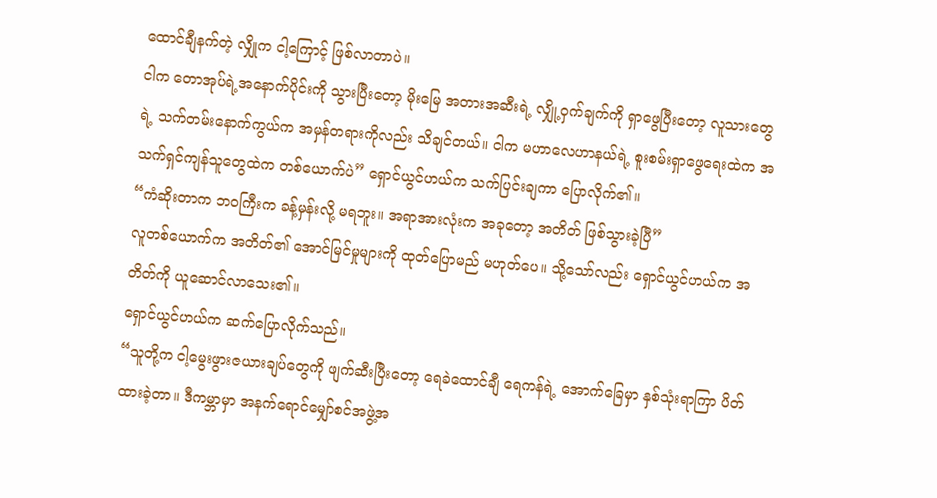ထောင်ချီနက်တဲ့ လျှိုက ငါ့ကြောင့် ဖြစ်လာတာပဲ။
ငါက တောအုပ်ရဲ့အနောက်ပိုင်းကို သွားပြီးတော့ မိုးမြေ အတားအဆီးရဲ့ လျှို့ဝှက်ချက်ကို ရှာဖွေပြီးတော့ လူသားတွေရဲ့ သက်တမ်းနောက်ကွယ်က အမှန်တရားကိုလည်း သိချင်တယ်။ ငါက မဟာလေဟာနယ်ရဲ့ စူးစမ်းရှာဖွေရေးထဲက အသက်ရှင်ကျန်သူတွေထဲက တစ်ယောက်ပဲ” ရှောင်ယွင်ဟယ်က သက်ပြင်းချကာ ပြောလိုက်၏။
“ကံဆိုးတာက ဘဝကြီးက ခန့်မှန်းလို့ မရဘူး။ အရာအားလုံးက အခုတော့ အတိတ် ဖြစ်သွားခဲ့ပြီ”
လူတစ်ယောက်က အတိတ်၏ အောင်မြင်မှုများကို ထုတ်ပြောမည် မဟုတ်ပေ။ သို့သော်လည်း ရှောင်ယွင်ဟယ်က အတိတ်ကို ယူဆောင်လာသေး၏။
ရှောင်ယွင်ဟယ်က ဆက်ပြောလိုက်သည်။
“သူတို့က ငါ့မွေးဖွားဇယားချပ်တွေကို ဖျက်ဆီးပြီးတော့ ရေခဲထောင်ချီ ရေကန်ရဲ့ အောက်ခြေမှာ နှစ်သုံးရာကြာ ပိတ်ထားခဲ့တာ။ ဒီကမ္ဘာမှာ အနက်ရောင်မျှော်စင်အဖွဲ့အ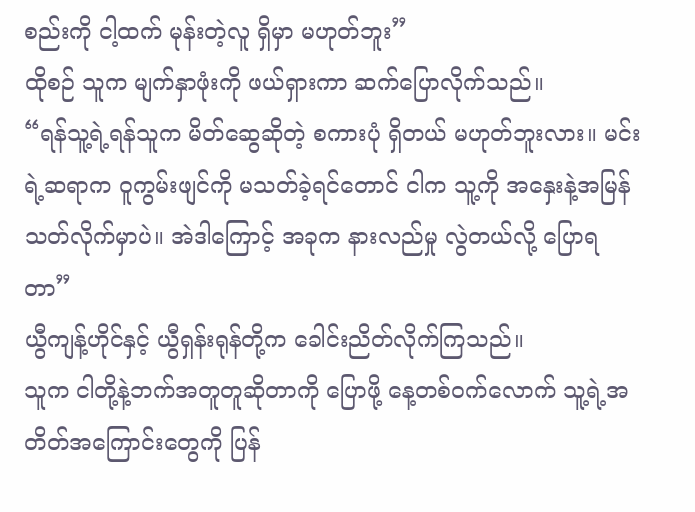စည်းကို ငါ့ထက် မုန်းတဲ့လူ ရှိမှာ မဟုတ်ဘူး”
ထိုစဉ် သူက မျက်နှာဖုံးကို ဖယ်ရှားကာ ဆက်ပြောလိုက်သည်။
“ရန်သူ့ရဲ့ရန်သူက မိတ်ဆွေဆိုတဲ့ စကားပုံ ရှိတယ် မဟုတ်ဘူးလား။ မင်းရဲ့ဆရာက ဝူကွမ်းဖျင်ကို မသတ်ခဲ့ရင်တောင် ငါက သူ့ကို အနှေးနဲ့အမြန် သတ်လိုက်မှာပဲ။ အဲဒါကြောင့် အခုက နားလည်မှု လွဲတယ်လို့ ပြောရတာ”
ယွီကျန့်ဟိုင်နှင့် ယွီရှန်းရုန်တို့က ခေါင်းညိတ်လိုက်ကြသည်။
သူက ငါတို့နဲ့ဘက်အတူတူဆိုတာကို ပြောဖို့ နေ့တစ်ဝက်လောက် သူ့ရဲ့အတိတ်အကြောင်းတွေကို ပြန်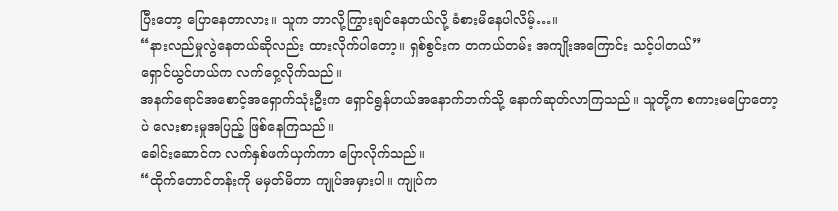ပြီးတော့ ပြောနေတာလား။ သူက ဘာလို့ကြွားချင်နေတယ်လို့ ခံစားမိနေပါလိမ့်…။
“နားလည်မှုလွဲနေတယ်ဆိုလည်း ထားလိုက်ပါတော့။ ရှစ်စွင်းက တကယ်တမ်း အကျိုးအကြောင်း သင့်ပါတယ်”
ရှောင်ယွင်ဟယ်က လက်ဝှေ့လိုက်သည်။
အနက်ရောင်အစောင့်အရှောက်သုံးဦးက ရှောင်ရွန်ဟယ်အနောက်ဘက်သို့ နောက်ဆုတ်လာကြသည်။ သူတို့က စကားမပြောတော့ပဲ လေးစားမှုအပြည့် ဖြစ်နေကြသည်။
ခေါင်းဆောင်က လက်နှစ်ဖက်ယှက်ကာ ပြောလိုက်သည်။
“ထိုက်တောင်တန်းကို မမှတ်မိတာ ကျုပ်အမှားပါ။ ကျုပ်က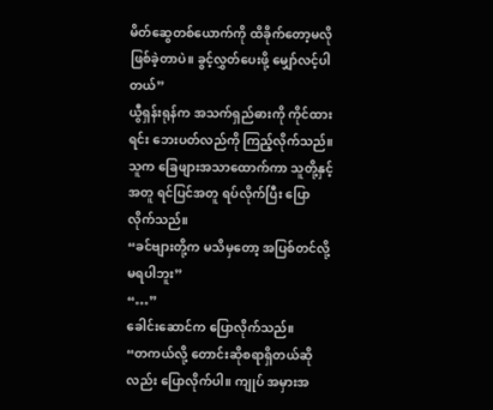မိတ်ဆွေတစ်ယောက်ကို ထိခိုက်တော့မလို ဖြစ်ခဲ့တာပဲ။ ခွင့်လွှတ်ပေးဖို့ မျှော်လင့်ပါတယ်”
ယွီရှန်းရုန်က အသက်ရှည်ဓားကို ကိုင်ထားရင်း ဘေးပတ်လည်ကို ကြည့်လိုက်သည်။ သူက ခြေဖျားအသာထောက်ကာ သူတို့နှင့်အတူ ရင်ပြင်အတူ ရပ်လိုက်ပြီး ပြောလိုက်သည်။
“ခင်ဗျားတို့က မသိမှတော့ အပြစ်တင်လို့ မရပါဘူး”
“…”
ခေါင်းဆောင်က ပြောလိုက်သည်။
“တကယ်လို့ တောင်းဆိုစရာရှိတယ်ဆိုလည်း ပြောလိုက်ပါ။ ကျုပ် အမှားအ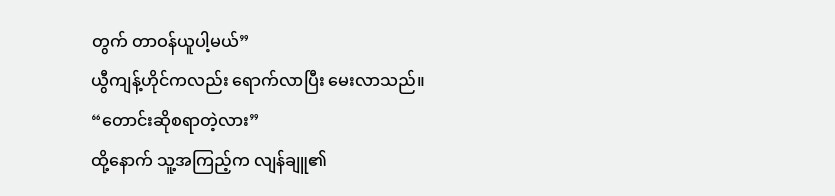တွက် တာဝန်ယူပါ့မယ်”
ယွီကျန့်ဟိုင်ကလည်း ရောက်လာပြီး မေးလာသည်။
“တောင်းဆိုစရာတဲ့လား”
ထို့နောက် သူ့အကြည့်က လျန်ချူ၏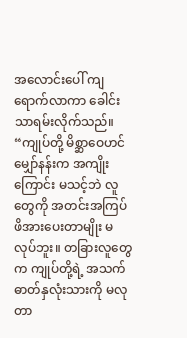အလောင်းပေါ် ကျရောက်လာကာ ခေါင်းသာရမ်းလိုက်သည်။
“ကျုပ်တို့ မိစ္ဆာဝေဟင်မျှော်နန်းက အကျိုးကြောင်း မသင့်ဘဲ လူတွေကို အတင်းအကြပ် ဖိအားပေးတာမျိုး မလုပ်ဘူး။ တခြားလူတွေက ကျုပ်တို့ရဲ့ အသက်ဓာတ်နှလုံးသားကို မလုတာ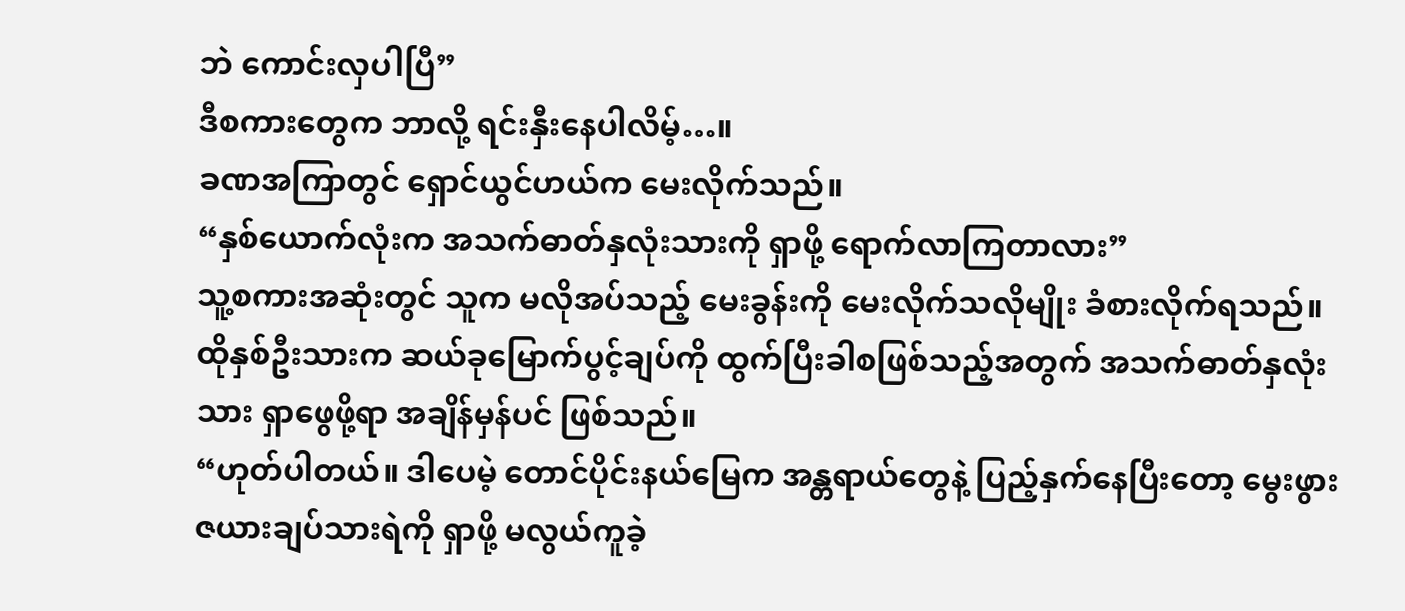ဘဲ ကောင်းလှပါပြီ”
ဒီစကားတွေက ဘာလို့ ရင်းနှီးနေပါလိမ့်…။
ခဏအကြာတွင် ရှောင်ယွင်ဟယ်က မေးလိုက်သည်။
“နှစ်ယောက်လုံးက အသက်ဓာတ်နှလုံးသားကို ရှာဖို့ ရောက်လာကြတာလား”
သူ့စကားအဆုံးတွင် သူက မလိုအပ်သည့် မေးခွန်းကို မေးလိုက်သလိုမျိုး ခံစားလိုက်ရသည်။ ထိုနှစ်ဦးသားက ဆယ်ခုမြောက်ပွင့်ချပ်ကို ထွက်ပြီးခါစဖြစ်သည့်အတွက် အသက်ဓာတ်နှလုံးသား ရှာဖွေဖို့ရာ အချိန်မှန်ပင် ဖြစ်သည်။
“ဟုတ်ပါတယ်။ ဒါပေမဲ့ တောင်ပိုင်းနယ်မြေက အန္တရာယ်တွေနဲ့ ပြည့်နှက်နေပြီးတော့ မွေးဖွားဇယားချပ်သားရဲကို ရှာဖို့ မလွယ်ကူခဲ့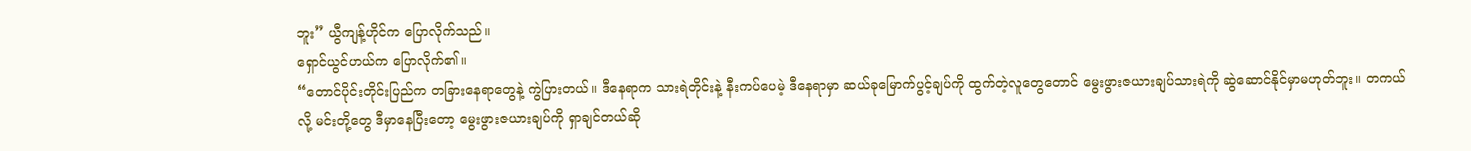ဘူး” ယွီကျန့်ဟိုင်က ပြောလိုက်သည်။
ရှောင်ယွင်ဟယ်က ပြောလိုက်၏။
“တောင်ပိုင်းတိုင်းပြည်က တခြားနေရာတွေနဲ့ ကွဲပြားတယ်။ ဒီနေရာက သားရဲတိုင်းနဲ့ နီးကပ်ပေမဲ့ ဒီနေရာမှာ ဆယ်ခုမြောက်ပွင့်ချပ်ကို ထွက်တဲ့လူတွေတောင် မွေးဖွားဇယားချပ်သားရဲကို ဆွဲဆောင်နိုင်မှာမဟုတ်ဘူး။ တကယ်လို့ မင်းတို့တွေ ဒီမှာနေပြီးတော့ မွေးဖွားဇယားချပ်ကို ရှာချင်တယ်ဆို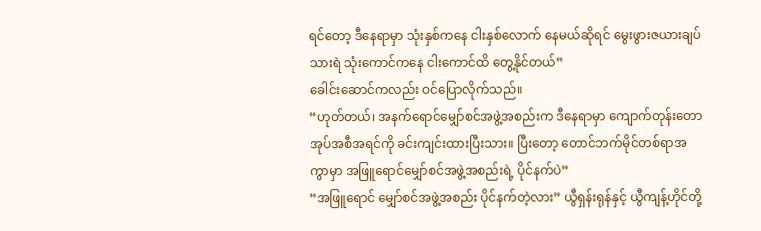ရင်တော့ ဒီနေရာမှာ သုံးနှစ်ကနေ ငါးနှစ်လောက် နေမယ်ဆိုရင် မွေးဖွားဇယားချပ်သားရဲ သုံးကောင်ကနေ ငါးကောင်ထိ တွေ့နိုင်တယ်”
ခေါင်းဆောင်ကလည်း ဝင်ပြောလိုက်သည်။
“ဟုတ်တယ်၊ အနက်ရောင်မျှော်စင်အဖွဲ့အစည်းက ဒီနေရာမှာ ကျောက်တုန်းတောအုပ်အစီအရင်ကို ခင်းကျင်းထားပြီးသား။ ပြီးတော့ တောင်ဘက်မိုင်တစ်ရာအကွာမှာ အဖြူရောင်မျှော်စင်အဖွဲ့အစည်းရဲ့ ပိုင်နက်ပဲ”
“အဖြူရောင် မျှော်စင်အဖွဲ့အစည်း ပိုင်နက်တဲ့လား” ယွီရှန်းရုန်နှင့် ယွီကျန့်ဟိုင်တို့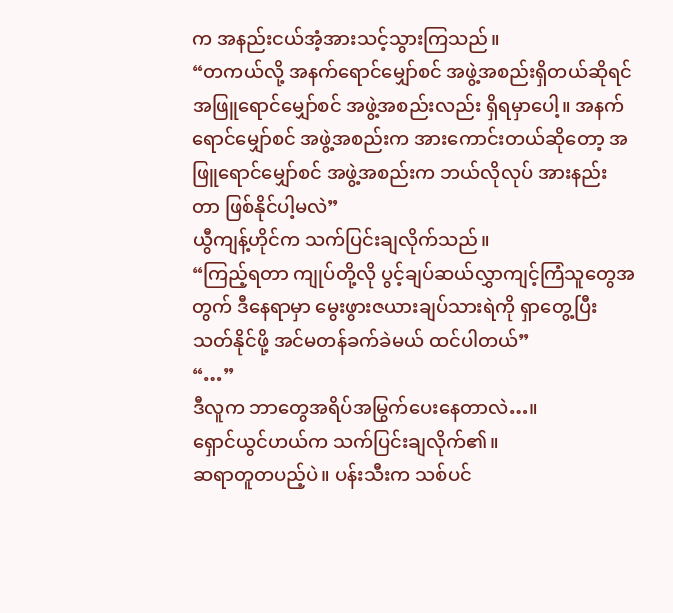က အနည်းငယ်အံ့အားသင့်သွားကြသည်။
“တကယ်လို့ အနက်ရောင်မျှော်စင် အဖွဲ့အစည်းရှိတယ်ဆိုရင် အဖြူရောင်မျှော်စင် အဖွဲ့အစည်းလည်း ရှိရမှာပေါ့။ အနက်ရောင်မျှော်စင် အဖွဲ့အစည်းက အားကောင်းတယ်ဆိုတော့ အဖြူရောင်မျှော်စင် အဖွဲ့အစည်းက ဘယ်လိုလုပ် အားနည်းတာ ဖြစ်နိုင်ပါ့မလဲ”
ယွီကျန့်ဟိုင်က သက်ပြင်းချလိုက်သည်။
“ကြည့်ရတာ ကျုပ်တို့လို ပွင့်ချပ်ဆယ်လွှာကျင့်ကြံသူတွေအတွက် ဒီနေရာမှာ မွေးဖွားဇယားချပ်သားရဲကို ရှာတွေ့ပြီး သတ်နိုင်ဖို့ အင်မတန်ခက်ခဲမယ် ထင်ပါတယ်”
“…”
ဒီလူက ဘာတွေအရိပ်အမြွက်ပေးနေတာလဲ…။
ရှောင်ယွင်ဟယ်က သက်ပြင်းချလိုက်၏။
ဆရာတူတပည့်ပဲ။ ပန်းသီးက သစ်ပင်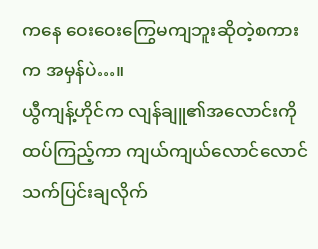ကနေ ဝေးဝေးကြွေမကျဘူးဆိုတဲ့စကားက အမှန်ပဲ…။
ယွီကျန့်ဟိုင်က လျန်ချူ၏အလောင်းကို ထပ်ကြည့်ကာ ကျယ်ကျယ်လောင်လောင် သက်ပြင်းချလိုက်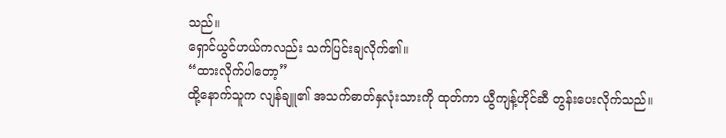သည်။
ရှောင်ယွင်ဟယ်ကလည်း သက်ပြင်းချလိုက်၏။
“ထားလိုက်ပါတော့”
ထို့နောက်သူက လျန်ချူ၏ အသက်ဓာတ်နှလုံးသားကို ထုတ်ကာ ယွီကျန့်ဟိုင်ဆီ တွန်းပေးလိုက်သည်။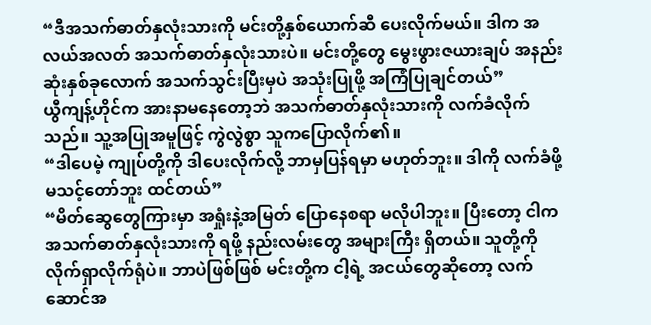“ဒီအသက်ဓာတ်နှလုံးသားကို မင်းတို့နှစ်ယောက်ဆီ ပေးလိုက်မယ်။ ဒါက အလယ်အလတ် အသက်ဓာတ်နှလုံးသားပဲ။ မင်းတို့တွေ မွေးဖွားဇယားချပ် အနည်းဆုံးနှစ်ခုလောက် အသက်သွင်းပြီးမှပဲ အသုံးပြုဖို့ အကြံပြုချင်တယ်”
ယွီကျန့်ဟိုင်က အားနာမနေတော့ဘဲ အသက်ဓာတ်နှလုံးသားကို လက်ခံလိုက်သည်။ သူ့အပြုအမူဖြင့် ကွဲလွဲစွာ သူကပြောလိုက်၏။
“ဒါပေမဲ့ ကျုပ်တို့ကို ဒါပေးလိုက်လို့ ဘာမှပြန်ရမှာ မဟုတ်ဘူး။ ဒါကို လက်ခံဖို့ မသင့်တော်ဘူး ထင်တယ်”
“မိတ်ဆွေတွေကြားမှာ အရှုံးနဲ့အမြတ် ပြောနေစရာ မလိုပါဘူး။ ပြီးတော့ ငါက အသက်ဓာတ်နှလုံးသားကို ရဖို့ နည်းလမ်းတွေ အများကြီး ရှိတယ်။ သူတို့ကို လိုက်ရှာလိုက်ရုံပဲ။ ဘာပဲဖြစ်ဖြစ် မင်းတို့က ငါ့ရဲ့ အငယ်တွေဆိုတော့ လက်ဆောင်အ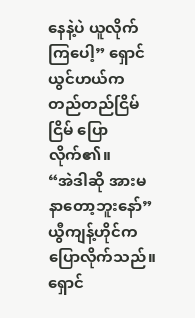နေနဲ့ပဲ ယူလိုက်ကြပေါ့” ရှောင်ယွင်ဟယ်က တည်တည်ငြိမ်ငြိမ် ပြောလိုက်၏။
“အဲဒါဆို အားမနာတော့ဘူးနော်” ယွီကျန့်ဟိုင်က ပြောလိုက်သည်။
ရှောင်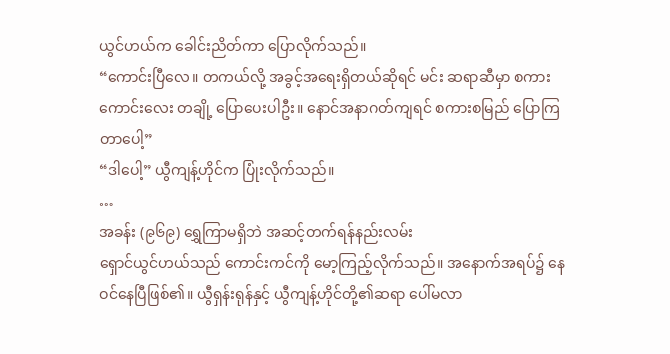ယွင်ဟယ်က ခေါင်းညိတ်ကာ ပြောလိုက်သည်။
“ကောင်းပြီလေ။ တကယ်လို့ အခွင့်အရေးရှိတယ်ဆိုရင် မင်း ဆရာဆီမှာ စကားကောင်းလေး တချို့ ပြောပေးပါဦး။ နောင်အနာဂတ်ကျရင် စကားစမြည် ပြောကြတာပေါ့”
“ဒါပေါ့” ယွီကျန့်ဟိုင်က ပြုံးလိုက်သည်။
…
အခန်း (၉၆၉) ရွှေကြာမရှိဘဲ အဆင့်တက်ရန်နည်းလမ်း
ရှောင်ယွင်ဟယ်သည် ကောင်းကင်ကို မော့ကြည့်လိုက်သည်။ အနောက်အရပ်၌ နေဝင်နေပြီဖြစ်၏။ ယွီရှန်းရုန်နှင့် ယွီကျန့်ဟိုင်တို့၏ဆရာ ပေါ်မလာ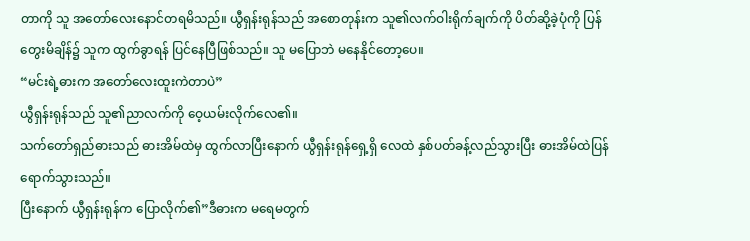တာကို သူ အတော်လေးနောင်တရမိသည်။ ယွီရှန်းရုန်သည် အစောတုန်းက သူ၏လက်ဝါးရိုက်ချက်ကို ပိတ်ဆို့ခဲ့ပုံကို ပြန်တွေးမိချိန်၌ သူက ထွက်ခွာရန် ပြင်နေပြီဖြစ်သည်။ သူ မပြောဘဲ မနေနိုင်တော့ပေ။
“မင်းရဲ့ဓားက အတော်လေးထူးကဲတာပဲ”
ယွီရှန်းရုန်သည် သူ၏ညာလက်ကို ဝေ့ယမ်းလိုက်လေ၏။
သက်တော်ရှည်ဓားသည် ဓားအိမ်ထဲမှ ထွက်လာပြီးနောက် ယွီရှန်းရုန်ရှေ့ရှိ လေထဲ နှစ်ပတ်ခန့်လည်သွားပြီး ဓားအိမ်ထဲပြန်ရောက်သွားသည်။
ပြီးနောက် ယွီရှန်းရုန်က ပြောလိုက်၏”ဒီဓားက မရေမတွက်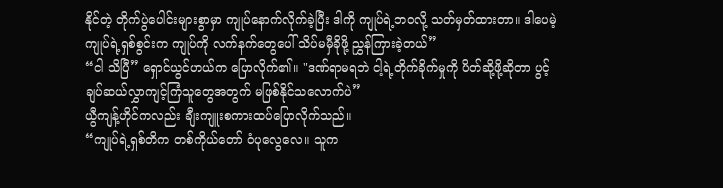နိုင်တဲ့ တိုက်ပွဲပေါင်းများစွာမှာ ကျုပ်နောက်လိုက်ခဲ့ပြီး ဒါကို ကျုပ်ရဲ့ဘဝလို့ သတ်မှတ်ထားတာ။ ဒါပေမဲ့ ကျုပ်ရဲ့ရှစ်စွင်းက ကျုပ်ကို လက်နက်တွေပေါ် သိပ်မမှီခိုဖို့ ညွှန်ကြားခဲ့တယ်”
“ငါ သိပြီ” ရှောင်ယွင်ဟယ်က ပြောလိုက်၏။ "ဒဏ်ရာမရဘဲ ငါ့ရဲ့တိုက်ခိုက်မှုကို ပိတ်ဆို့ဖို့ဆိုတာ ပွင့်ချပ်ဆယ်လွှာကျင့်ကြံသူတွေအတွက် မဖြစ်နိုင်သလောက်ပဲ”
ယွီကျန့်ဟိုင်ကလည်း ချီးကျူးစကားထပ်ပြောလိုက်သည်။
“ကျုပ်ရဲ့ရှစ်တိက တစ်ကိုယ်တော် ဝံပုလွေလေ။ သူက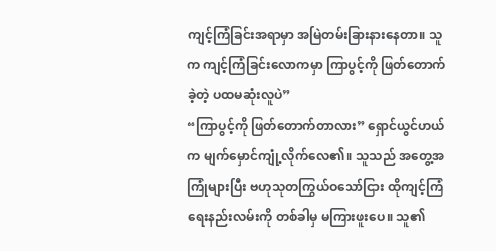ကျင့်ကြံခြင်းအရာမှာ အမြဲတမ်းခြားနားနေတာ။ သူက ကျင့်ကြံခြင်းလောကမှာ ကြာပွင့်ကို ဖြတ်တောက်ခဲ့တဲ့ ပထမဆုံးလူပဲ”
“ကြာပွင့်ကို ဖြတ်တောက်တာလား” ရှောင်ယွင်ဟယ်က မျက်မှောင်ကျုံ့လိုက်လေ၏။ သူသည် အတွေ့အကြုံများပြီး ဗဟုသုတကြွယ်ဝသော်ငြား ထိုကျင့်ကြံရေးနည်းလမ်းကို တစ်ခါမှ မကြားဖူးပေ။ သူ၏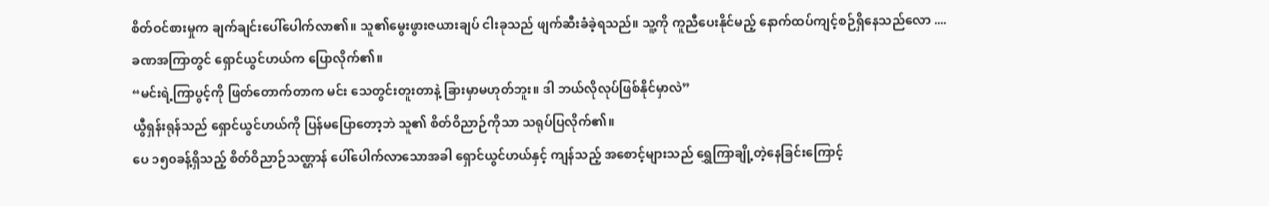စိတ်ဝင်စားမှုက ချက်ချင်းပေါ်ပေါက်လာ၏။ သူ၏မွေးဖွားဇယားချပ် ငါးခုသည် ဖျက်ဆီးခံခဲ့ရသည်။ သူ့ကို ကူညီပေးနိုင်မည့် နောက်ထပ်ကျင့်စဉ်ရှိနေသည်လော ....
ခဏအကြာတွင် ရှောင်ယွင်ဟယ်က ပြောလိုက်၏။
“မင်းရဲ့ကြာပွင့်ကို ဖြတ်တောက်တာက မင်း သေတွင်းတူးတာနဲ့ ခြားမှာမဟုတ်ဘူး။ ဒါ ဘယ်လိုလုပ်ဖြစ်နိုင်မှာလဲ”
ယွီရှန်းရုန်သည် ရှောင်ယွင်ဟယ်ကို ပြန်မပြောတော့ဘဲ သူ၏ စိတ်ဝိညာဉ်ကိုသာ သရုပ်ပြလိုက်၏။
ပေ ၁၅၀ခန့်ရှိသည့် စိတ်ဝိညာဉ်သဏ္ဌာန် ပေါ်ပေါက်လာသောအခါ ရှောင်ယွင်ဟယ်နှင့် ကျန်သည့် အစောင့်များသည် ရွှေကြာချို့တဲ့နေခြင်းကြောင့်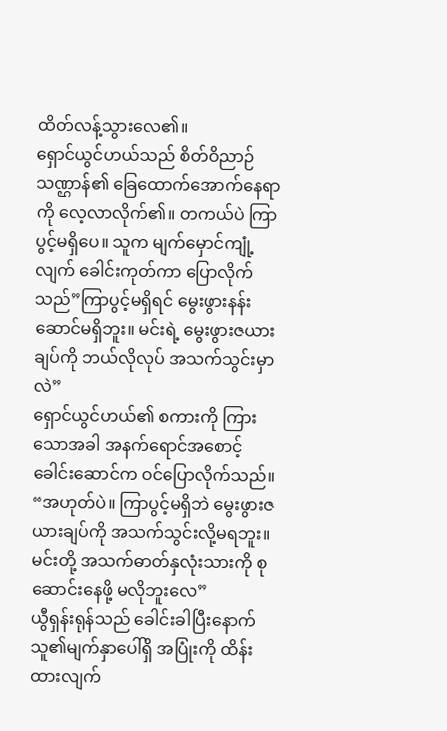ထိတ်လန့်သွားလေ၏။
ရှောင်ယွင်ဟယ်သည် စိတ်ဝိညာဉ်သဏ္ဌာန်၏ ခြေထောက်အောက်နေရာကို လေ့လာလိုက်၏။ တကယ်ပဲ ကြာပွင့်မရှိပေ။ သူက မျက်မှောင်ကျုံ့လျက် ခေါင်းကုတ်ကာ ပြောလိုက်သည်”ကြာပွင့်မရှိရင် မွေးဖွားနန်းဆောင်မရှိဘူး။ မင်းရဲ့ မွေးဖွားဇယားချပ်ကို ဘယ်လိုလုပ် အသက်သွင်းမှာလဲ”
ရှောင်ယွင်ဟယ်၏ စကားကို ကြားသောအခါ အနက်ရောင်အစောင့်ခေါင်းဆောင်က ဝင်ပြောလိုက်သည်။
“အဟုတ်ပဲ။ ကြာပွင့်မရှိဘဲ မွေးဖွားဇယားချပ်ကို အသက်သွင်းလို့မရဘူး။ မင်းတို့ အသက်ဓာတ်နှလုံးသားကို စုဆောင်းနေဖို့ မလိုဘူးလေ”
ယွီရှန်းရုန်သည် ခေါင်းခါပြီးနောက် သူ၏မျက်နှာပေါ်ရှိ အပြုံးကို ထိန်းထားလျက်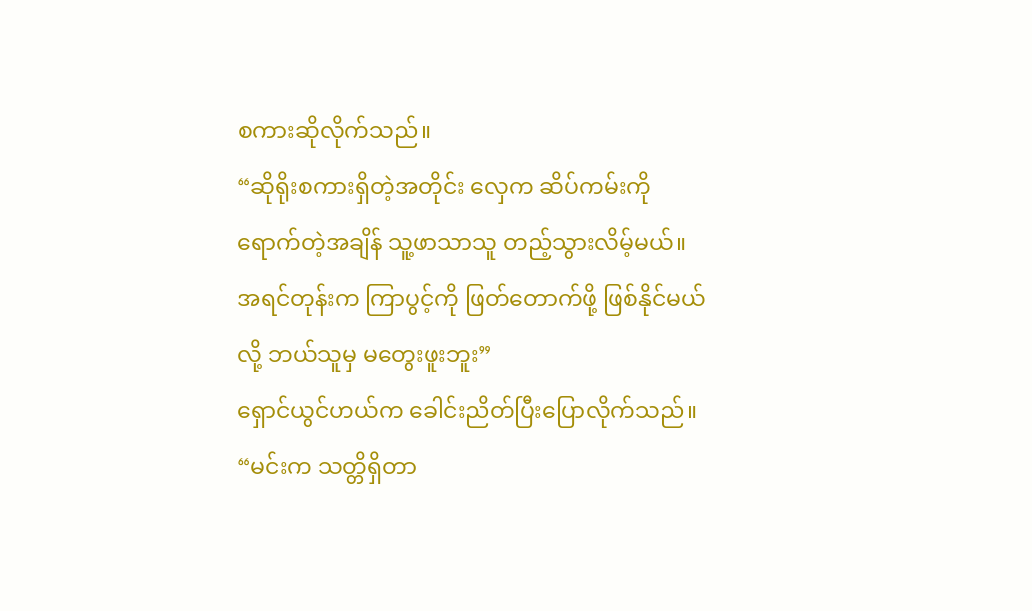စကားဆိုလိုက်သည်။
“ဆိုရိုးစကားရှိတဲ့အတိုင်း လှေက ဆိပ်ကမ်းကို ရောက်တဲ့အချိန် သူ့ဖာသာသူ တည့်သွားလိမ့်မယ်။ အရင်တုန်းက ကြာပွင့်ကို ဖြတ်တောက်ဖို့ ဖြစ်နိုင်မယ်လို့ ဘယ်သူမှ မတွေးဖူးဘူး”
ရှောင်ယွင်ဟယ်က ခေါင်းညိတ်ပြီးပြောလိုက်သည်။
“မင်းက သတ္တိရှိတာ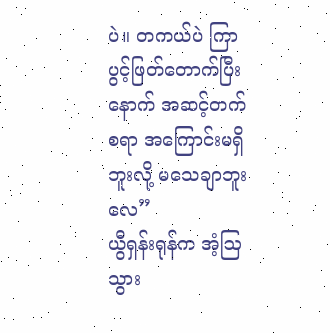ပဲ။ တကယ်ပဲ ကြာပွင့်ဖြတ်တောက်ပြီးနောက် အဆင့်တက်စရာ အကြောင်းမရှိဘူးလို့ မသေချာဘူးလေ”
ယွီရှန်းရုန်က အံ့ဩသွား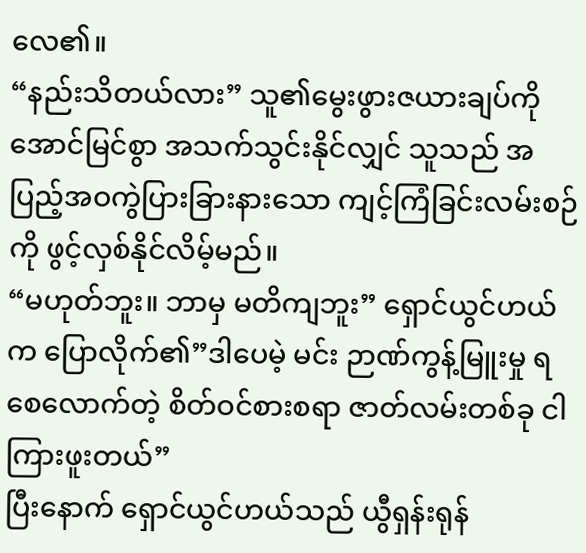လေ၏။
“နည်းသိတယ်လား” သူ၏မွေးဖွားဇယားချပ်ကို အောင်မြင်စွာ အသက်သွင်းနိုင်လျှင် သူသည် အပြည့်အဝကွဲပြားခြားနားသော ကျင့်ကြံခြင်းလမ်းစဉ်ကို ဖွင့်လှစ်နိုင်လိမ့်မည်။
“မဟုတ်ဘူး။ ဘာမှ မတိကျဘူး” ရှောင်ယွင်ဟယ်က ပြောလိုက်၏”ဒါပေမဲ့ မင်း ဉာဏ်ကွန့်မြူးမှု ရစေလောက်တဲ့ စိတ်ဝင်စားစရာ ဇာတ်လမ်းတစ်ခု ငါ ကြားဖူးတယ်”
ပြီးနောက် ရှောင်ယွင်ဟယ်သည် ယွီရှန်းရုန်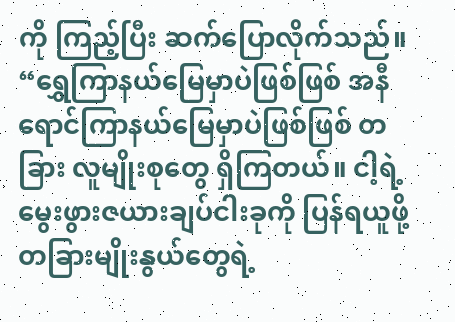ကို ကြည့်ပြီး ဆက်ပြောလိုက်သည်။
“ရွှေကြာနယ်မြေမှာပဲဖြစ်ဖြစ် အနီရောင်ကြာနယ်မြေမှာပဲဖြစ်ဖြစ် တခြား လူမျိုးစုတွေ ရှိကြတယ်။ ငါ့ရဲ့ မွေးဖွားဇယားချပ်ငါးခုကို ပြန်ရယူဖို့ တခြားမျိုးနွယ်တွေရဲ့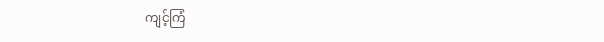ကျင့်ကြံ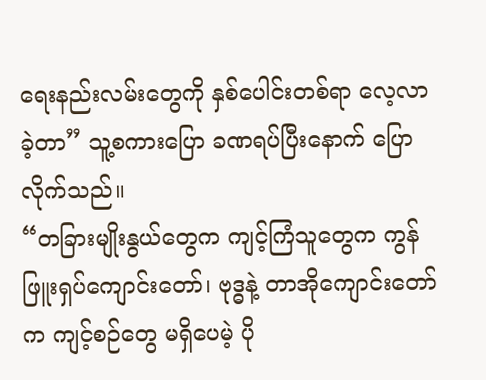ရေးနည်းလမ်းတွေကို နှစ်ပေါင်းတစ်ရာ လေ့လာခဲ့တာ” သူ့စကားပြော ခဏရပ်ပြီးနောက် ပြောလိုက်သည်။
“တခြားမျိုးနွယ်တွေက ကျင့်ကြံသူတွေက ကွန်ဖြူးရှပ်ကျောင်းတော်၊ ဗုဒ္ဓနဲ့ တာအိုကျောင်းတော်က ကျင့်စဉ်တွေ မရှိပေမဲ့ ပို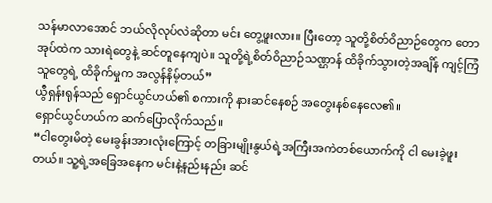သန်မာလာအောင် ဘယ်လိုလုပ်လဲဆိုတာ မင်း တွေ့ဖူးလား။ ပြီးတော့ သူတို့စိတ်ဝိညာဉ်တွေက တောအုပ်ထဲက သားရဲတွေနဲ့ ဆင်တူနေကျပဲ။ သူတို့ရဲ့စိတ်ဝိညာဉ်သဏ္ဌာန် ထိခိုက်သွားတဲ့အချိန် ကျင့်ကြံသူတွေရဲ့ ထိခိုက်မှုက အလွန်နိမ့်တယ်”
ယွီရှန်းရုန်သည် ရှောင်ယွင်ဟယ်၏ စကားကို နားဆင်နေစဉ် အတွေးနစ်နေလေ၏။
ရှောင်ယွင်ဟယ်က ဆက်ပြောလိုက်သည်။
“ငါတွေးမိတဲ့ မေးခွန်းအားလုံးကြောင့် တခြားမျိုးနွယ်ရဲ့အကြီးအကဲတစ်ယောက်ကို ငါ မေးခဲ့ဖူးတယ်။ သူ့ရဲ့အခြေအနေက မင်းနဲ့နည်းနည်း ဆင်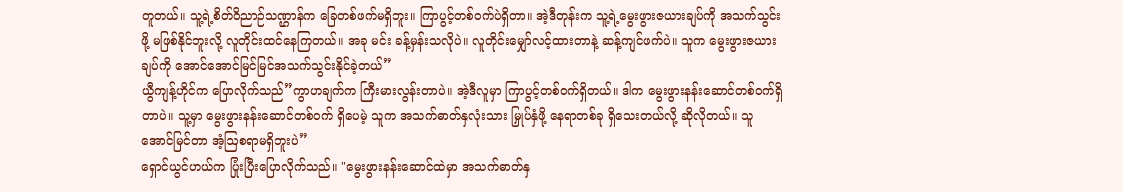တူတယ်။ သူ့ရဲ့စိတ်ဝိညာဉ်သဏ္ဌာန်က ခြေတစ်ဖက်မရှိဘူး။ ကြာပွင့်တစ်ဝက်ပဲရှိတာ။ အဲ့ဒီတုန်းက သူ့ရဲ့မွေးဖွားဇယားချပ်ကို အသက်သွင်းဖို့ မဖြစ်နိုင်ဘူးလို့ လူတိုင်းထင်နေကြတယ်။ အခု မင်း ခန့်မှန်းသလိုပဲ။ လူတိုင်းမျှော်လင့်ထားတာနဲ့ ဆန့်ကျင်ဖက်ပဲ။ သူက မွေးဖွားဇယားချပ်ကို အောင်အောင်မြင်မြင်အသက်သွင်းနိုင်ခဲ့တယ်”
ယွီကျန့်ဟိုင်က ပြောလိုက်သည်”ကွာဟချက်က ကြီးမားလွန်းတာပဲ။ အဲ့ဒီလူမှာ ကြာပွင့်တစ်ဝက်ရှိတယ်။ ဒါက မွေးဖွားနန်းဆောင်တစ်ဝက်ရှိတာပဲ။ သူ့မှာ မွေးဖွားနန်းဆောင်တစ်ဝက် ရှိပေမဲ့ သူက အသက်ဓာတ်နှလုံးသား မြှုပ်နှံဖို့ နေရာတစ်ခု ရှိသေးတယ်လို့ ဆိုလိုတယ်။ သူ အောင်မြင်တာ အံ့ဩစရာမရှိဘူးပဲ”
ရှောင်ယွင်ဟယ်က ပြုံးပြီးပြောလိုက်သည်။ "မွေးဖွားနန်းဆောင်ထဲမှာ အသက်ဓာတ်နှ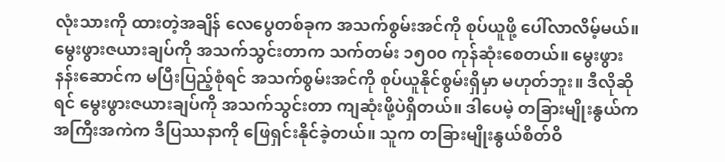လုံးသားကို ထားတဲ့အချိန် လေပွေတစ်ခုက အသက်စွမ်းအင်ကို စုပ်ယူဖို့ ပေါ်လာလိမ့်မယ်။ မွေးဖွားဇယားချပ်ကို အသက်သွင်းတာက သက်တမ်း ၁၅၀၀ ကုန်ဆုံးစေတယ်။ မွေးဖွားနန်းဆောင်က မပြီးပြည့်စုံရင် အသက်စွမ်းအင်ကို စုပ်ယူနိုင်စွမ်းရှိမှာ မဟုတ်ဘူး။ ဒီလိုဆိုရင် မွေးဖွားဇယားချပ်ကို အသက်သွင်းတာ ကျဆုံးဖို့ပဲရှိတယ်။ ဒါပေမဲ့ တခြားမျိုးနွယ်က အကြီးအကဲက ဒီပြဿနာကို ဖြေရှင်းနိုင်ခဲ့တယ်။ သူက တခြားမျိုးနွယ်စိတ်ဝိ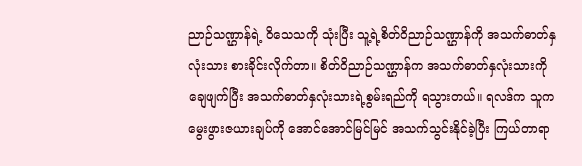ညာဉ်သဏ္ဌာန်ရဲ့ ဝိသေသကို သုံးပြီး သူ့ရဲ့စိတ်ဝိညာဉ်သဏ္ဌာန်ကို အသက်ဓာတ်နှလုံးသား စားခိုင်းလိုက်တာ။ စိတ်ဝိညာဉ်သဏ္ဌာန်က အသက်ဓာတ်နှလုံးသားကို ချေဖျက်ပြီး အသက်ဓာတ်နှလုံးသားရဲ့စွမ်းရည်ကို ရသွားတယ်။ ရလဒ်က သူက မွေးဖွားဇယားချပ်ကို အောင်အောင်မြင်မြင် အသက်သွင်းနိုင်ခဲ့ပြီး ကြယ်တာရာ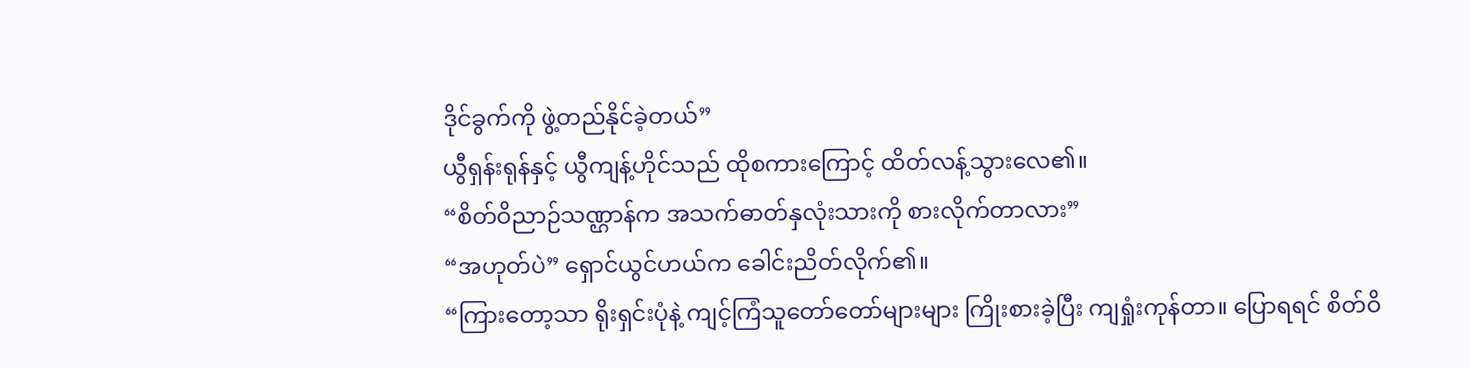ဒိုင်ခွက်ကို ဖွဲ့တည်နိုင်ခဲ့တယ်”
ယွီရှန်းရုန်နှင့် ယွီကျန့်ဟိုင်သည် ထိုစကားကြောင့် ထိတ်လန့်သွားလေ၏။
“စိတ်ဝိညာဉ်သဏ္ဌာန်က အသက်ဓာတ်နှလုံးသားကို စားလိုက်တာလား”
“အဟုတ်ပဲ” ရှောင်ယွင်ဟယ်က ခေါင်းညိတ်လိုက်၏။
“ကြားတော့သာ ရိုးရှင်းပုံနဲ့ ကျင့်ကြံသူတော်တော်များများ ကြိုးစားခဲ့ပြီး ကျရှုံးကုန်တာ။ ပြောရရင် စိတ်ဝိ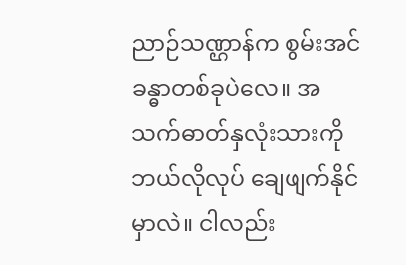ညာဉ်သဏ္ဌာန်က စွမ်းအင်ခန္ဓာတစ်ခုပဲလေ။ အသက်ဓာတ်နှလုံးသားကို ဘယ်လိုလုပ် ချေဖျက်နိုင်မှာလဲ။ ငါလည်း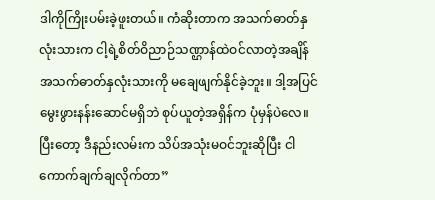ဒါကိုကြိုးပမ်းခဲ့ဖူးတယ်။ ကံဆိုးတာက အသက်ဓာတ်နှလုံးသားက ငါ့ရဲ့စိတ်ဝိညာဉ်သဏ္ဌာန်ထဲဝင်လာတဲ့အချိန် အသက်ဓာတ်နှလုံးသားကို မချေဖျက်နိုင်ခဲ့ဘူး။ ဒါ့အပြင် မွေးဖွားနန်းဆောင်မရှိဘဲ စုပ်ယူတဲ့အရှိန်က ပုံမှန်ပဲလေ။ ပြီးတော့ ဒီနည်းလမ်းက သိပ်အသုံးမဝင်ဘူးဆိုပြီး ငါ ကောက်ချက်ချလိုက်တာ”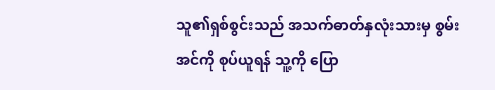သူ၏ရှစ်စွင်းသည် အသက်ဓာတ်နှလုံးသားမှ စွမ်းအင်ကို စုပ်ယူရန် သူ့ကို ပြော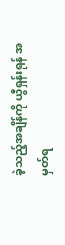ခဲ့သည့်အချိန်ကို ယွီရှန်းရုန် အမှတ်ရ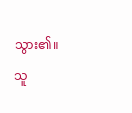သွား၏။ သူ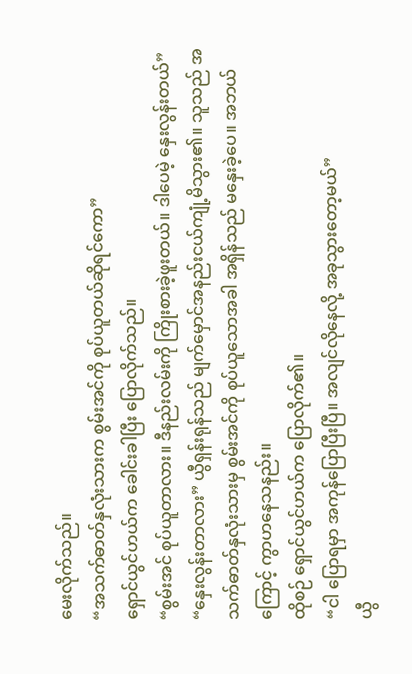မေးလိုက်သည်။
“အသက်ဓာတ်နှလုံးသားက စွမ်းအင်ကို စုပ်ယူတယ်ဆိုရင်ကော”
ရှောင်ယွင်ဟယ်က ခေါင်းခါပြီး ပြောလိုက်သည်။
“စွမ်းအင် စုပ်ယူတာလား။ ဒီနည်းလမ်းကို ကြိုးစားခဲ့ဖူးတယ်။ ဒါပေမဲ့ နှေးလွန်းတယ်”
“နှေးလွန်းတာလား” ယွီရှန်းရုန်သည် မျက်မှောင်အနည်းငယ်ကျုံ့မိသွား၏။ သူသည် အသက်ဓာတ်နှလုံးသားမှ စွမ်းအင်ကို စုပ်ယူသောအခါ အရှိန်သည် မနှေးခဲ့ပေ။ အဘယ်ကြောင့် ကွာဟနေသနည်း။
ထိုစဉ် ရှောင်ယွင်ဟယ်က ပြောလိုက်၏။
“ငါ ပြောရမှာ အကုန်ပြောပြီးပြီ။ အလျင်လိုနေလို့ အခုသွားတော့မယ်”
ယွီ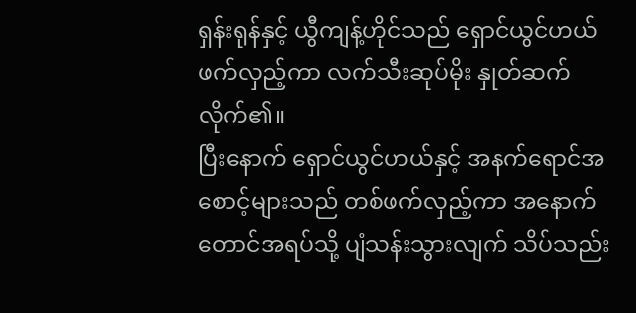ရှန်းရုန်နှင့် ယွီကျန့်ဟိုင်သည် ရှောင်ယွင်ဟယ်ဖက်လှည့်ကာ လက်သီးဆုပ်မိုး နှုတ်ဆက်လိုက်၏။
ပြီးနောက် ရှောင်ယွင်ဟယ်နှင့် အနက်ရောင်အစောင့်များသည် တစ်ဖက်လှည့်ကာ အနောက်တောင်အရပ်သို့ ပျံသန်းသွားလျက် သိပ်သည်း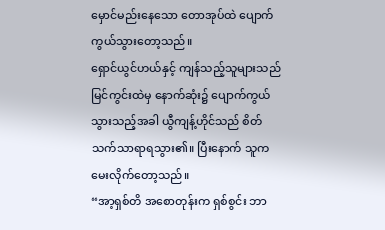မှောင်မည်းနေသော တောအုပ်ထဲ ပျောက်ကွယ်သွားတော့သည်။
ရှောင်ယွင်ဟယ်နှင့် ကျန်သည့်သူများသည် မြင်ကွင်းထဲမှ နောက်ဆုံး၌ ပျောက်ကွယ်သွားသည့်အခါ ယွီကျန့်ဟိုင်သည် စိတ်သက်သာရာရသွား၏။ ပြီးနောက် သူက မေးလိုက်တော့သည်။
“အာ့ရှစ်တိ အစောတုန်းက ရှစ်စွင်း ဘာ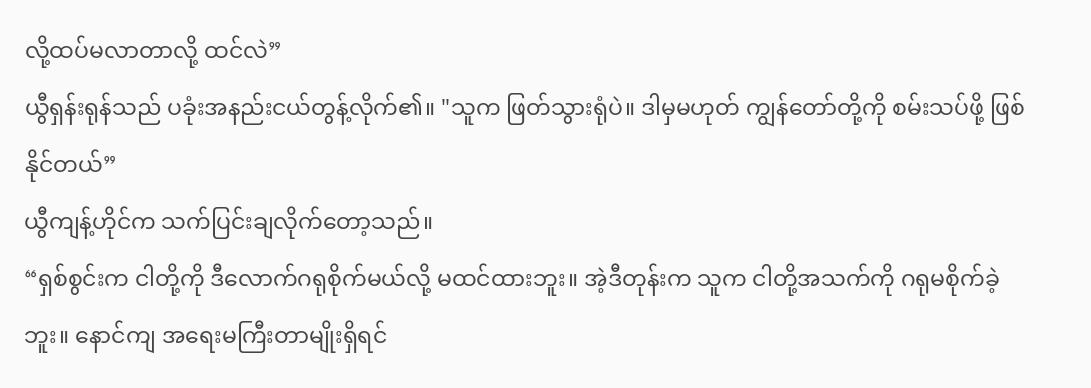လို့ထပ်မလာတာလို့ ထင်လဲ”
ယွီရှန်းရုန်သည် ပခုံးအနည်းငယ်တွန့်လိုက်၏။ "သူက ဖြတ်သွားရုံပဲ။ ဒါမှမဟုတ် ကျွန်တော်တို့ကို စမ်းသပ်ဖို့ ဖြစ်နိုင်တယ်”
ယွီကျန့်ဟိုင်က သက်ပြင်းချလိုက်တော့သည်။
“ရှစ်စွင်းက ငါတို့ကို ဒီလောက်ဂရုစိုက်မယ်လို့ မထင်ထားဘူး။ အဲ့ဒီတုန်းက သူက ငါတို့အသက်ကို ဂရုမစိုက်ခဲ့ဘူး။ နောင်ကျ အရေးမကြီးတာမျိုးရှိရင်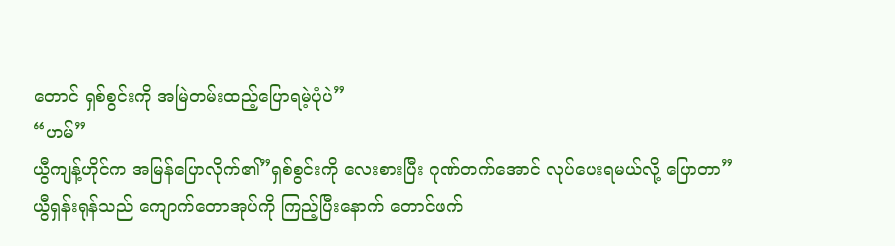တောင် ရှစ်စွင်းကို အမြဲတမ်းထည့်ပြောရမဲ့ပုံပဲ”
“ဟမ်”
ယွီကျန့်ဟိုင်က အမြန်ပြောလိုက်၏”ရှစ်စွင်းကို လေးစားပြီး ဂုဏ်တက်အောင် လုပ်ပေးရမယ်လို့ ပြောတာ”
ယွီရှန်းရုန်သည် ကျောက်တောအုပ်ကို ကြည့်ပြီးနောက် တောင်ဖက်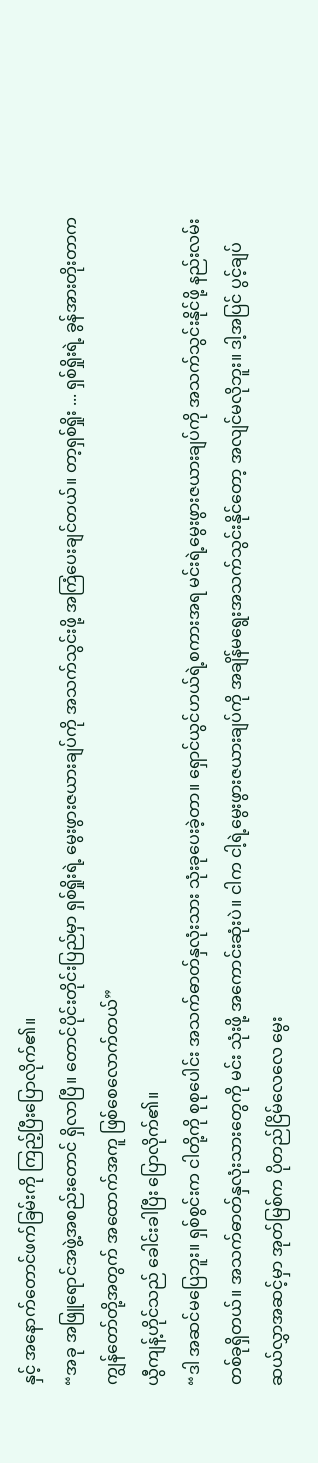နှင့် အနောက်တောင်ဖက်ခြမ်းကို ကြည့်ပြီးပြောလိုက်၏။
“အခု အဖြူရောင်အဖွဲ့အစည်းတောင် ရှိလာပြီ။ တောင်ပိုင်းတိုင်းပြည်မှာ ရှစ်ရှိုးရဲ့ မွေးဖွားဇယားချပ်ကို အသက်သွင်းဖို့ အကြံပေးချင်တယ်။ တာ့ရှစ်ရှိုး ... ရှစ်ရှိုးရဲ့ ခွန်အားတိုးတာက ကျွန်တော်တို့အတွက် အထောက်အကူ ဖြစ်စေလောက်တယ်”
ယွီကျန့်ဟိုင်သည် ခေါင်းခါပြီး ပြောလိုက်၏။
“ဒါ အဆင်မပြေဘူး။ ရှစ်စွင်းက ငါတို့ကို စုစုပေါင်း အသက်ဓာတ်နှလုံးသား သုံးခုပေးခဲ့တာ။ ရှောင်ယွင်ဟယ်ရဲ့စကားအရ မင်းရဲ့မွေးဖွားဇယားချပ်ကို အသက်သွင်းနိုင်ဖို့ နည်းလမ်းတစ်ခုရှိတယ်။ အသက်ဓာတ်နှလုံးသားတွေကို မင်း သုံးဖို့ အကောင်းဆုံးပဲ။ ငါက ငါ့ရဲ့မွေးဖွားဇယားချပ်ကို အချိန်မရွေးအသက်သွင်းနိုင်တော့ အလျင်မလိုဘူး။ ဒါ့အပြင် ပွင့်ချပ်ဆယ်လွှာအဆင့်မှာ အုတ်မြစ်က ပိုတည်ငြိမ်လေလေ မွေး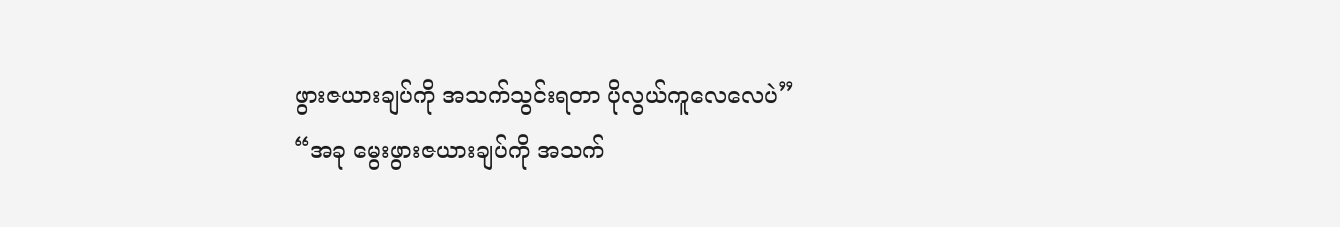ဖွားဇယားချပ်ကို အသက်သွင်းရတာ ပိုလွယ်ကူလေလေပဲ”
“အခု မွေးဖွားဇယားချပ်ကို အသက်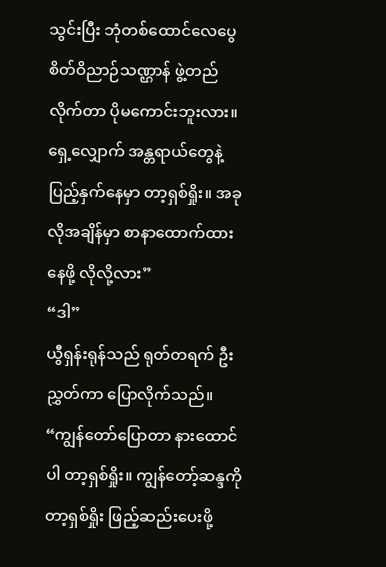သွင်းပြီး ဘုံတစ်ထောင်လေပွေ စိတ်ဝိညာဉ်သဏ္ဌာန် ဖွဲ့တည်လိုက်တာ ပိုမကောင်းဘူးလား။ ရှေ့လျှောက် အန္တရာယ်တွေနဲ့ ပြည့်နှက်နေမှာ တာ့ရှစ်ရှိုး။ အခုလိုအချိန်မှာ စာနာထောက်ထားနေဖို့ လိုလို့လား”
“ဒါ”
ယွီရှန်းရုန်သည် ရုတ်တရက် ဦးညွှတ်ကာ ပြောလိုက်သည်။
“ကျွန်တော်ပြောတာ နားထောင်ပါ တာ့ရှစ်ရှိုး။ ကျွန်တော့်ဆန္ဒကို တာ့ရှစ်ရှိုး ဖြည့်ဆည်းပေးဖို့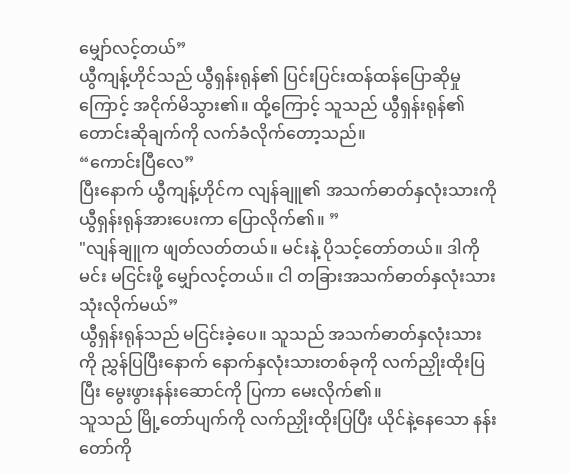မျှော်လင့်တယ်”
ယွီကျန့်ဟိုင်သည် ယွီရှန်းရုန်၏ ပြင်းပြင်းထန်ထန်ပြောဆိုမှုကြောင့် အငိုက်မိသွား၏။ ထို့ကြောင့် သူသည် ယွီရှန်းရုန်၏ တောင်းဆိုချက်ကို လက်ခံလိုက်တော့သည်။
“ကောင်းပြီလေ”
ပြီးနောက် ယွီကျန့်ဟိုင်က လျန်ချူ၏ အသက်ဓာတ်နှလုံးသားကို ယွီရှန်းရုန်အားပေးကာ ပြောလိုက်၏။ ”
"လျန်ချူက ဖျတ်လတ်တယ်။ မင်းနဲ့ ပိုသင့်တော်တယ်။ ဒါကို မင်း မငြင်းဖို့ မျှော်လင့်တယ်။ ငါ တခြားအသက်ဓာတ်နှလုံးသား သုံးလိုက်မယ်”
ယွီရှန်းရုန်သည် မငြင်းခဲ့ပေ။ သူသည် အသက်ဓာတ်နှလုံးသားကို ညွှန်ပြပြီးနောက် နောက်နှလုံးသားတစ်ခုကို လက်ညှိုးထိုးပြပြီး မွေးဖွားနန်းဆောင်ကို ပြကာ မေးလိုက်၏။
သူသည် မြို့တော်ပျက်ကို လက်ညှိုးထိုးပြပြီး ယိုင်နဲ့နေသော နန်းတော်ကို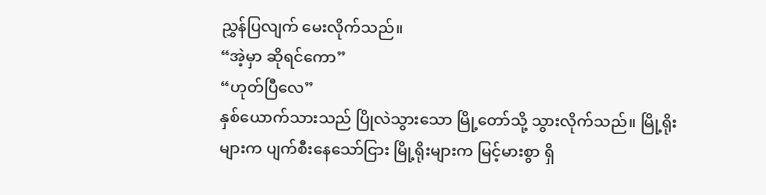ညွှန်ပြလျက် မေးလိုက်သည်။
“အဲ့မှာ ဆိုရင်ကော”
“ဟုတ်ပြီလေ”
နှစ်ယောက်သားသည် ပြိုလဲသွားသော မြို့တော်သို့ သွားလိုက်သည်။ မြို့ရိုးများက ပျက်စီးနေသော်ငြား မြို့ရိုးများက မြင့်မားစွာ ရှိ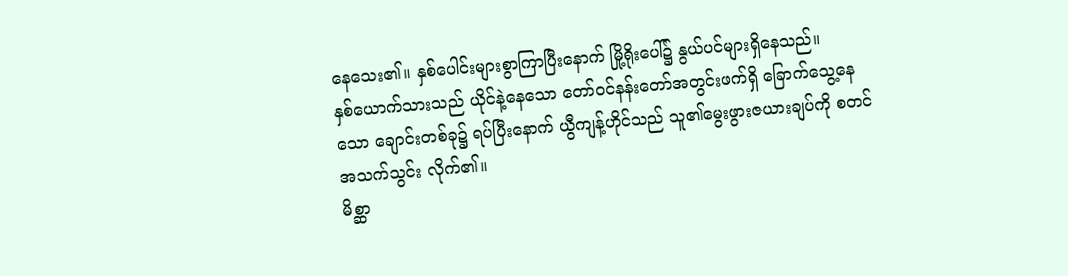နေသေး၏။ နှစ်ပေါင်းများစွာကြာပြီးနောက် မြို့ရိုးပေါ်၌ နွယ်ပင်များရှိနေသည်။
နှစ်ယောက်သားသည် ယိုင်နဲ့နေသော တော်ဝင်နန်းတော်အတွင်းဖက်ရှိ ခြောက်သွေ့နေသော ချောင်းတစ်ခု၌ ရပ်ပြီးနောက် ယွီကျန့်ဟိုင်သည် သူ၏မွေးဖွားဇယားချပ်ကို စတင် အသက်သွင်း လိုက်၏။
မိစ္ဆာ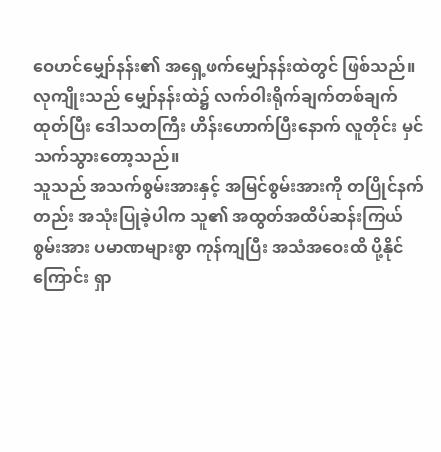ဝေဟင်မျှော်နန်း၏ အရှေ့ဖက်မျှော်နန်းထဲတွင် ဖြစ်သည်။
လုကျိုးသည် မျှော်နန်းထဲ၌ လက်ဝါးရိုက်ချက်တစ်ချက်ထုတ်ပြီး ဒေါသတကြီး ဟိန်းဟောက်ပြီးနောက် လူတိုင်း မှင်သက်သွားတော့သည်။
သူသည် အသက်စွမ်းအားနှင့် အမြင်စွမ်းအားကို တပြိုင်နက်တည်း အသုံးပြုခဲ့ပါက သူ၏ အထွတ်အထိပ်ဆန်းကြယ်စွမ်းအား ပမာဏများစွာ ကုန်ကျပြီး အသံအဝေးထိ ပို့နိုင်ကြောင်း ရှာ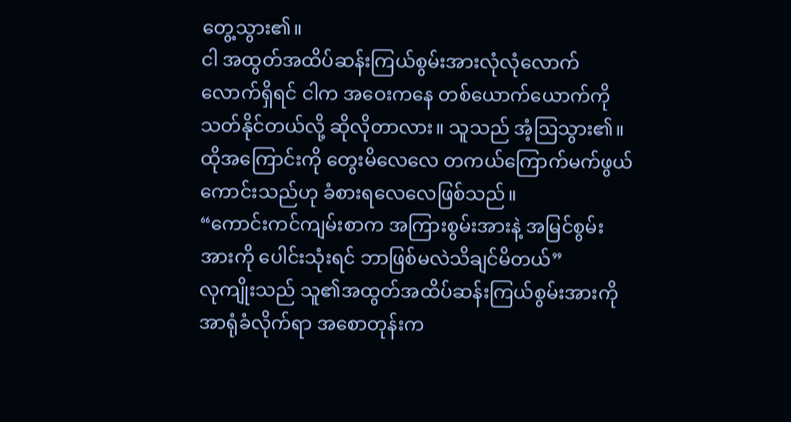တွေ့သွား၏။
ငါ အထွတ်အထိပ်ဆန်းကြယ်စွမ်းအားလုံလုံလောက်လောက်ရှိရင် ငါက အဝေးကနေ တစ်ယောက်ယောက်ကို သတ်နိုင်တယ်လို့ ဆိုလိုတာလား။ သူသည် အံ့ဩသွား၏။ ထိုအကြောင်းကို တွေးမိလေလေ တကယ်ကြောက်မက်ဖွယ်ကောင်းသည်ဟု ခံစားရလေလေဖြစ်သည်။
“ကောင်းကင်ကျမ်းစာက အကြားစွမ်းအားနဲ့ အမြင်စွမ်းအားကို ပေါင်းသုံးရင် ဘာဖြစ်မလဲသိချင်မိတယ်”
လုကျိုးသည် သူ၏အထွတ်အထိပ်ဆန်းကြယ်စွမ်းအားကို အာရုံခံလိုက်ရာ အစောတုန်းက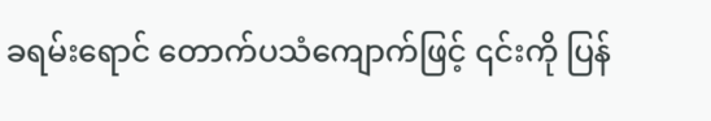ခရမ်းရောင် တောက်ပသံကျောက်ဖြင့် ၎င်းကို ပြန်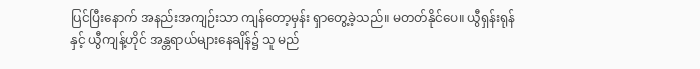ပြင်ပြီးနောက် အနည်းအကျဉ်းသာ ကျန်တော့မှန်း ရှာတွေ့ခဲ့သည်။ မတတ်နိုင်ပေ။ ယွီရှန်းရုန်နှင့် ယွီကျန့်ဟိုင် အန္တရာယ်များနေချိန်၌ သူ မည်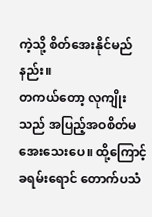ကဲ့သို့ စိတ်အေးနိုင်မည်နည်း။
တကယ်တော့ လုကျိုးသည် အပြည့်အဝစိတ်မအေးသေးပေ။ ထို့ကြောင့် ခရမ်းရောင် တောက်ပသံ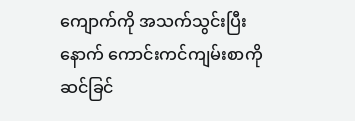ကျောက်ကို အသက်သွင်းပြီးနောက် ကောင်းကင်ကျမ်းစာကို ဆင်ခြင်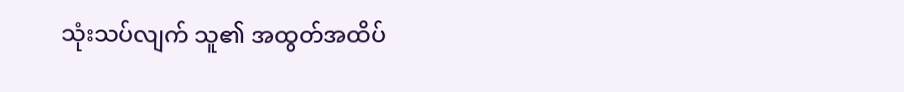သုံးသပ်လျက် သူ၏ အထွတ်အထိပ်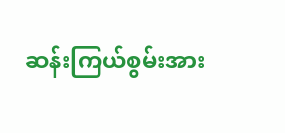ဆန်းကြယ်စွမ်းအား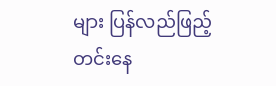များ ပြန်လည်ဖြည့်တင်းနေ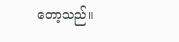တော့သည်။